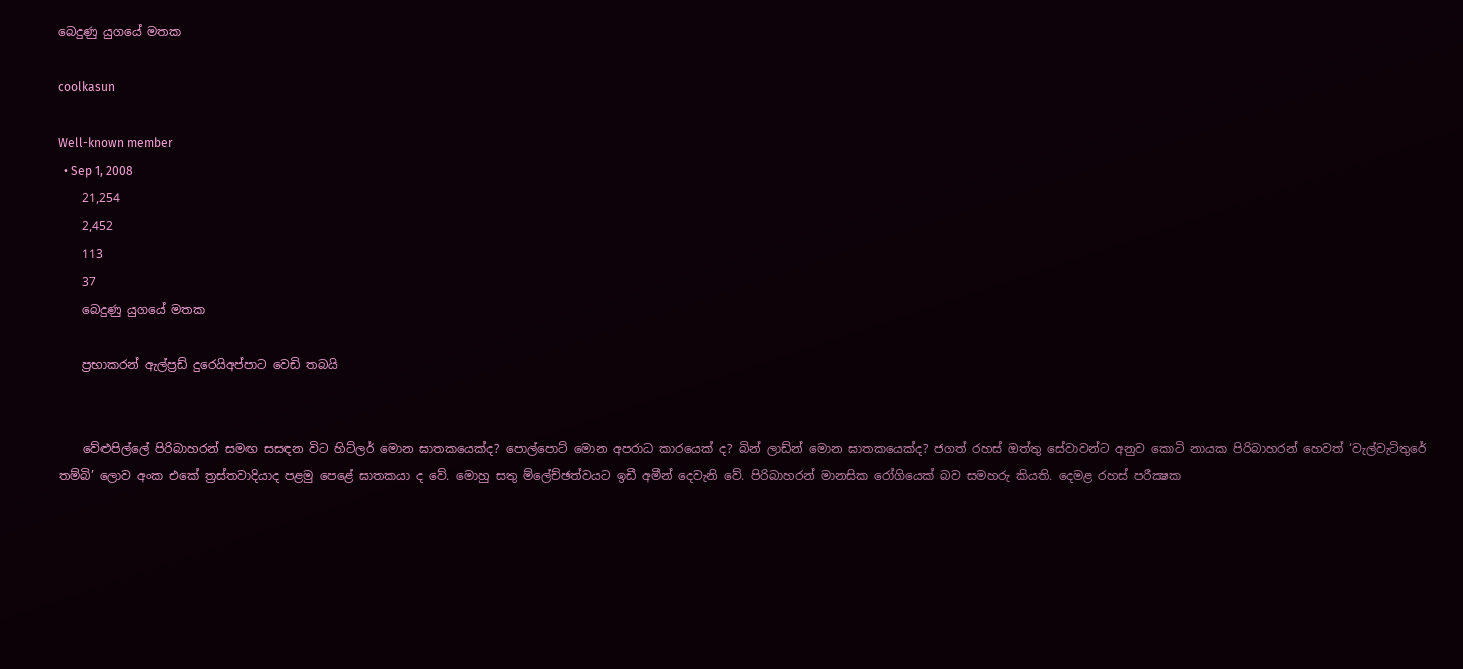බෙදුණු යුගයේ මතක

coolkasun

Well-known member
  • Sep 1, 2008
    21,254
    2,452
    113
    37
    බෙදුණු යුගයේ මතක

    ප්‍රභාකරන් ඇල්ප්‍රඩ් දුරෙයිඅප්පාට වෙඩි තබයි


    වේළුපිල්ලේ පිරිබාහරන් සමඟ සසඳන විට හිට්ලර් මොන ඝාතකයෙක්ද? පොල්පොට් මොන අපරාධ කාරයෙක් ද? බින් ලාඩ්න් මොන ඝාතකයෙක්ද? ජගත් රහස් ඔත්තු සේවාවන්ට අනුව කොටි නායක පිරිබාහරන් හෙවත් ‘වැල්වැටිතුරේ තම්බි’ ලොව අංක එකේ ත්‍රස්තවාදියාද පළමු පෙළේ ඝාතකයා ද වේ. මොහු සතු ම්ලේච්ඡත්වයට ඉඩී අමීන් දෙවැනි වේ. පිරිබාහරන් මානසික රෝගියෙක් බව සමහරු කියති. දෙමළ රහස් පරීක්‍ෂක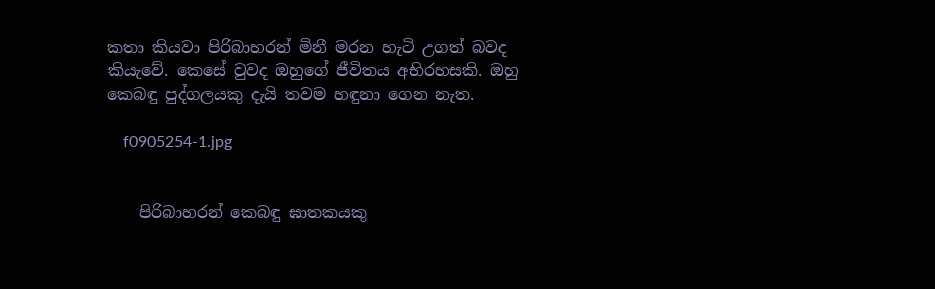කතා කියවා පිරිබාහරන් මිනී මරන හැටි උගත් බවද කියැවේ. කෙසේ වුවද ඔහුගේ ජීවිතය අභිරහසකි. ඔහු කෙබඳු පුද්ගලයකු දැයි තවම හඳුනා ගෙන නැත.

    f0905254-1.jpg


    පිරිබාහරන් කෙබඳු ඝාතකයකු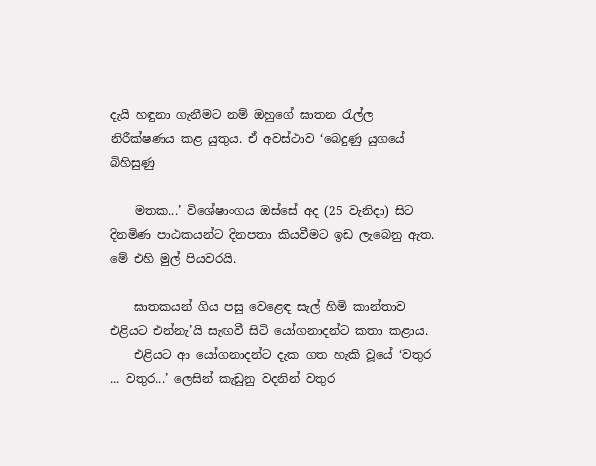දැයි හඳුනා ගැනීමට නම් ඔහුගේ ඝාතන රැල්ල නිරීක්ෂණය කළ යුතුය. ඒ අවස්ථාව ‘බෙදුණු යුගයේ බිහිසුණු

    මතක...’ විශේෂාංගය ඔස්සේ අද (25 වැනිදා) සිට දිනමිණ පාඨකයන්ට දිනපතා කියවීමට ඉඩ ලැබෙනු ඇත. මේ එහි මුල් පියවරයි.

    ඝාතකයන් ගිය පසු වෙළෙඳ සැල් හිමි කාන්තාව එළියට එන්නැ’යි සැඟවී සිටි යෝගනාදන්ට කතා කළාය.
    එළියට ආ යෝගනාදන්ට දැක ගත හැකි වූයේ ‘වතුර ... වතුර...’ ලෙසින් කැඩුනු වදනින් වතුර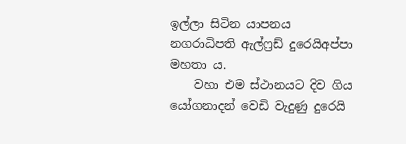ඉල්ලා සිටින යාපනය නගරාධිපති ඇල්ෆ්‍රඩ් දුරෙයිඅප්පා මහතා ය.
    වහා එම ස්ථානයට දිව ගිය යෝගනාදන් වෙඩි වැදුණු දුරෙයි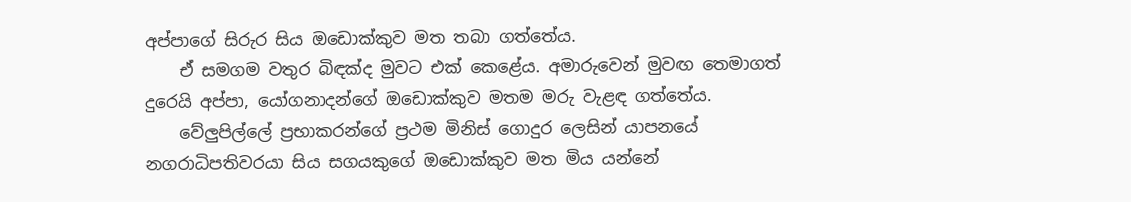අප්පාගේ සිරුර සිය ඔඩොක්කුව මත තබා ගත්තේය.
    ඒ සමගම වතුර බිඳක්ද මුවට එක් කෙළේය. අමාරුවෙන් මුවඟ තෙමාගත් දුරෙයි අප්පා, යෝගනාදන්ගේ ඔඩොක්කුව මතම මරු වැළඳ ගත්තේය.
    වේලුපිල්ලේ ප්‍රභාකරන්ගේ ප්‍රථම මිනිස් ගොදුර ලෙසින් යාපනයේ නගරාධිපතිවරයා සිය සගයකුගේ ඔඩොක්කුව මත මිය යන්නේ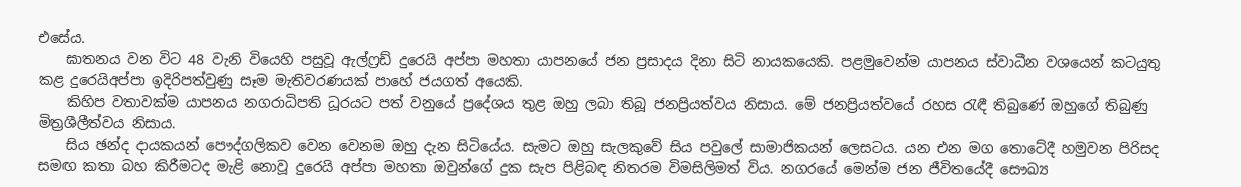එසේය.
    ඝාතනය වන විට 48 වැනි වියෙහි පසුවූ ඇල්ෆ්‍රඩ් දුරෙයි අප්පා මහතා යාපනයේ ජන ප්‍රසාදය දිනා සිටි නායකයෙකි. පළමුවෙන්ම යාපනය ස්වාධීන වශයෙන් කටයුතු කළ දුරෙයිඅප්පා ඉදිරිපත්වුණු සෑම මැතිවරණයක් පාහේ ජයගත් අයෙකි.
    කිහිප වතාවක්ම යාපනය නගරාධිපති ධූරයට පත් වනුයේ ප්‍රදේශය තුළ ඔහු ලබා තිබූ ජනප්‍රියත්වය නිසාය. මේ ජනප්‍රියත්වයේ රහස රැඳී තිබුණේ ඔහුගේ තිබුණු මිත්‍රශීලීත්වය නිසාය.
    සිය ඡන්ද දායකයන් පෞද්ගලිකව වෙන වෙනම ඔහු දැන සිටියේය. සැමට ඔහු සැලකුවේ සිය පවුලේ සාමාජිකයන් ලෙසටය. යන එන මග තොටේදී හමුවන පිරිසද සමඟ කතා බහ කිරීමටද මැළි නොවූ දුරෙයි අප්පා මහතා ඔවුන්ගේ දුක සැප පිළිබඳ නිතරම විමසිලිමත් විය. නගරයේ මෙන්ම ජන ජීවිතයේදී සෞඛ්‍ය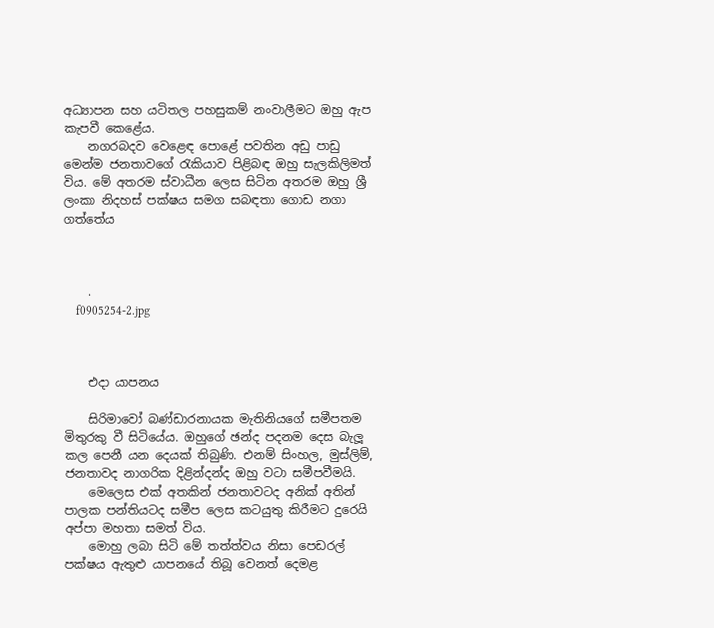අධ්‍යාපන සහ යටිතල පහසුකම් නංවාලීමට ඔහු ඇප කැපවී කෙළේය.
    නගරබදව වෙළෙඳ පොළේ පවතින අඩු පාඩු මෙන්ම ජනතාවගේ රැකියාව පිළිබඳ ඔහු සැලකිලිමත් විය. මේ අතරම ස්වාධීන ලෙස සිටින අතරම ඔහු ශ්‍රී ලංකා නිදහස් පක්ෂය සමග සබඳතා ගොඩ නගා ගත්තේය



    .
    f0905254-2.jpg



    එදා යාපනය

    සිරිමාවෝ බණ්ඩාරනායක මැතිනියගේ සමීපතම මිතුරකු වී සිටියේය. ඔහුගේ ඡන්ද පදනම දෙස බැලූ කල පෙනී යන දෙයක් තිබුණි. එනම් සිංහල, මුස්ලිම්, ජනතාවද නාගරික දිළින්දන්ද ඔහු වටා සමීපවීමයි.
    මෙලෙස එක් අතකින් ජනතාවටද අනික් අතින් පාලක පන්තියටද සමීප ලෙස කටයුතු කිරීමට දුරෙයි අප්පා මහතා සමත් විය.
    මොහු ලබා සිටි මේ තත්ත්වය නිසා පෙඩරල් පක්ෂය ඇතුළු යාපනයේ තිබූ වෙනත් දෙමළ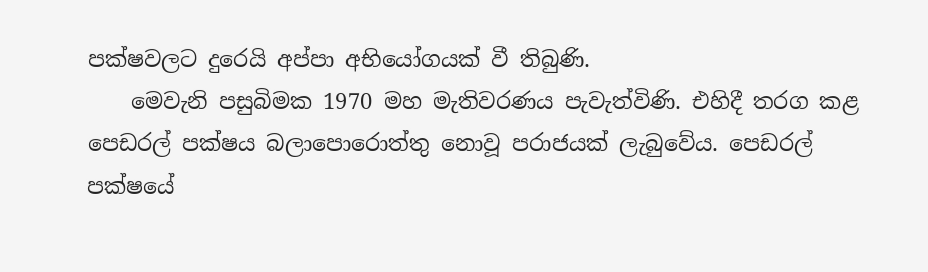පක්ෂවලට දුරෙයි අප්පා අභියෝගයක් වී තිබුණි.
    මෙවැනි පසුබිමක 1970 මහ මැතිවරණය පැවැත්විණි. එහිදී තරග කළ පෙඩරල් පක්ෂය බලාපොරොත්තු නොවූ පරාජයක් ලැබුවේය. පෙඩරල් පක්ෂයේ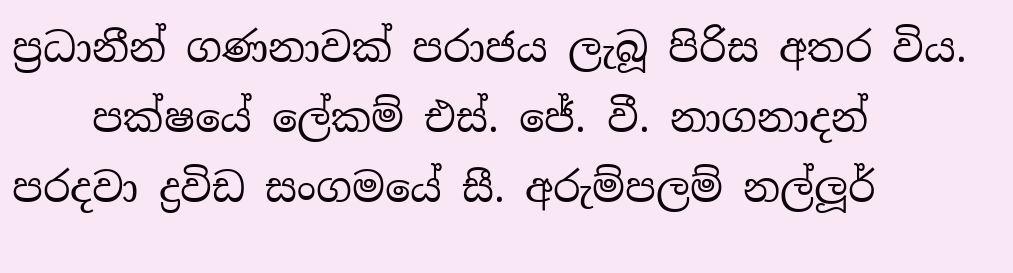ප්‍රධානීන් ගණනාවක් පරාජය ලැබූ පිරිස අතර විය.
    පක්ෂයේ ලේකම් එස්. ජේ. වී. නාගනාදන් පරදවා ද්‍රවිඩ සංගමයේ සී. අරුම්පලම් නල්ලූර්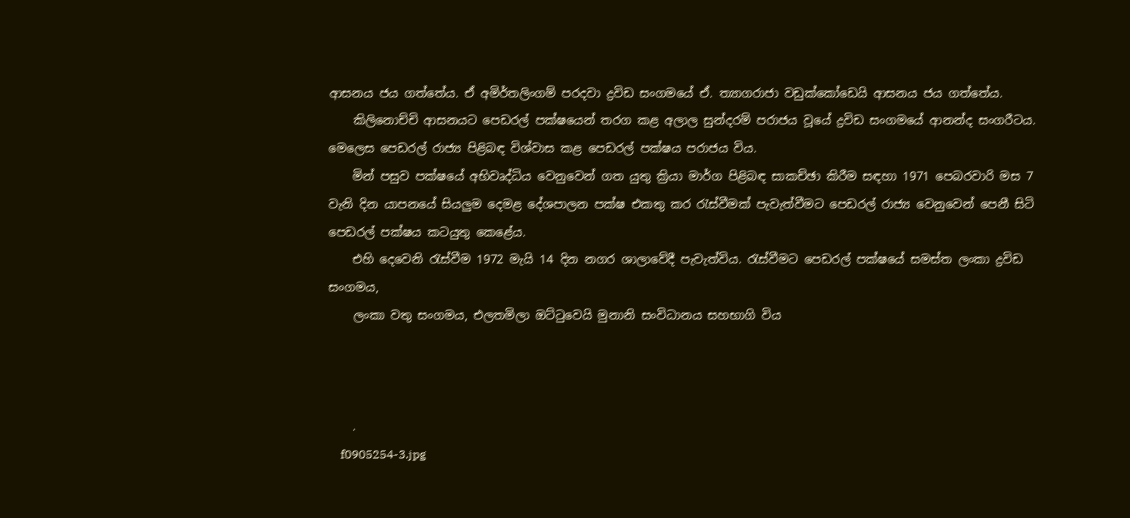ආසනය ජය ගත්තේය. ඒ අමිර්තලිංගම් පරදවා ද්‍රවිඩ සංගමයේ ඒ. ත්‍යාගරාජා වඩුක්කෝඩෙයි ආසනය ජය ගත්තේය.
    කිලිනොච්චි ආසනයට පෙඩරල් පක්ෂයෙන් තරග කළ අලාල සුන්දරම් පරාජය වූයේ ද්‍රවිඩ සංගමයේ ආනන්ද සංගරීටය. මෙලෙස පෙඩරල් රාජ්‍ය පිළිබඳ විශ්වාස කළ පෙඩරල් පක්ෂය පරාජය විය.
    මින් පසුව පක්ෂයේ අභිවෘද්ධිය වෙනුවෙන් ගත යුතු ක්‍රියා මාර්ග පිළිබඳ සාකච්ඡා කිරීම සඳහා 1971 පෙබරවාරි මස 7 වැනි දින යාපනයේ සියලුම දෙමළ දේශපාලන පක්ෂ එකතු කර රැස්වීමක් පැවැත්වීමට පෙඩරල් රාජ්‍ය වෙනුවෙන් පෙනී සිටි පෙඩරල් පක්ෂය කටයුතු කෙළේය.
    එහි දෙවෙනි රැස්වීම 1972 මැයි 14 දින නගර ශාලාවේදී පැවැත්විය. රැස්වීමට පෙඩරල් පක්ෂයේ සමස්ත ලංකා ද්‍රවිඩ සංගමය,
    ලංකා වතු සංගමය, එලතමිලා ඔට්ටුවෙයි මුනානි සංවිධානය සහභාගි විය



    .
    f0905254-3.jpg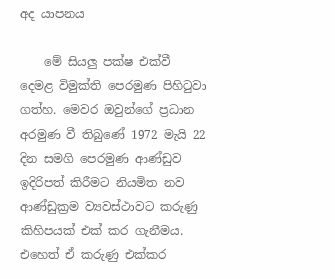අද යාපනය

    මේ සියලු පක්ෂ එක්වී දෙමළ විමුක්ති පෙරමුණ පිහිටුවා ගත්හ. මෙවර ඔවුන්ගේ ප්‍රධාන අරමුණ වී තිබුණේ 1972 මැයි 22 දින සමගි පෙරමුණ ආණ්ඩුව ඉදිරිපත් කිරීමට නියමිත නව ආණ්ඩුක්‍රම ව්‍යවස්ථාවට කරුණු කිහිපයක් එක් කර ගැනීමය. එහෙත් ඒ කරුණු එක්කර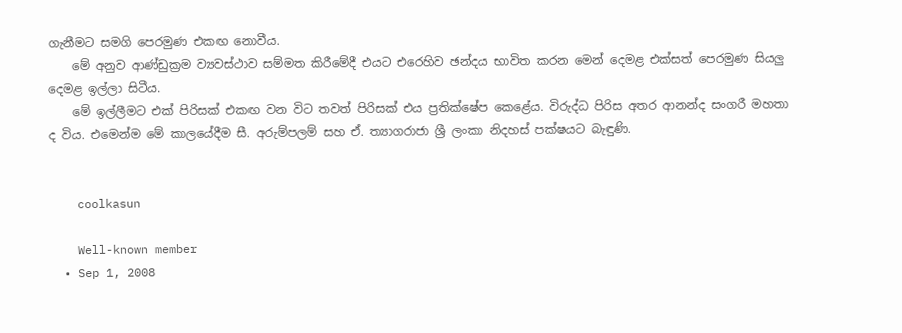ගැනීමට සමගි පෙරමුණ එකඟ නොවීය.
    මේ අනුව ආණ්ඩුක්‍රම ව්‍යවස්ථාව සම්මත කිරීමේදී එයට එරෙහිව ඡන්දය භාවිත කරන මෙන් දෙමළ එක්සත් පෙරමුණ සියලු දෙමළ ඉල්ලා සිටීය.
    මේ ඉල්ලීමට එක් පිරිසක් එකඟ වන විට තවත් පිරිසක් එය ප්‍රතික්ෂේප කෙළේය. විරුද්ධ පිරිස අතර ආනන්ද සංගරී මහතා ද විය. එමෙන්ම මේ කාලයේදීම සී. අරුම්පලම් සහ ඒ. ත්‍යාගරාජා ශ්‍රී ලංකා නිදහස් පක්ෂයට බැඳුණි.


    coolkasun

    Well-known member
  • Sep 1, 2008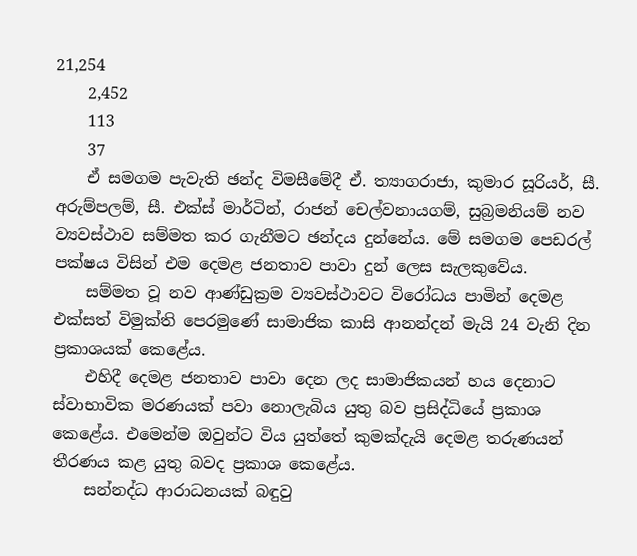21,254
    2,452
    113
    37
    ඒ සමගම පැවැති ඡන්ද විමසීමේදී ඒ. ත්‍යාගරාජා, කුමාර සූරියර්, සී. අරුම්පලම්, සී. එක්ස් මාර්ටින්, රාජන් චෙල්වනායගම්, සුබ්‍රමනියම් නව ව්‍යවස්ථාව සම්මත කර ගැනීමට ඡන්දය දුන්නේය. මේ සමගම පෙඩරල් පක්ෂය විසින් එම දෙමළ ජනතාව පාවා දුන් ලෙස සැලකුවේය.
    සම්මත වූ නව ආණ්ඩුක්‍රම ව්‍යවස්ථාවට විරෝධය පාමින් දෙමළ එක්සත් විමුක්ති පෙරමුණේ සාමාජික කාසි ආනන්දන් මැයි 24 වැනි දින ප්‍රකාශයක් කෙළේය.
    එහිදී දෙමළ ජනතාව පාවා දෙන ලද සාමාජිකයන් හය දෙනාට ස්වාභාවික මරණයක් පවා නොලැබිය යුතු බව ප්‍රසිද්ධියේ ප්‍රකාශ කෙළේය. එමෙන්ම ඔවුන්ට විය යුත්තේ කුමක්දැයි දෙමළ තරුණයන් තීරණය කළ යුතු බවද ප්‍රකාශ කෙළේය.
    සන්නද්ධ ආරාධනයක් බඳුවු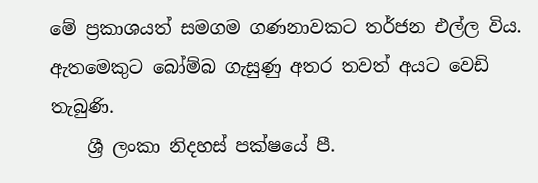මේ ප්‍රකාශයත් සමගම ගණනාවකට තර්ජන එල්ල විය. ඇතමෙකුට බෝම්බ ගැසුණු අතර තවත් අයට වෙඩි තැබුණි.
    ශ්‍රී ලංකා නිදහස් පක්ෂයේ පී.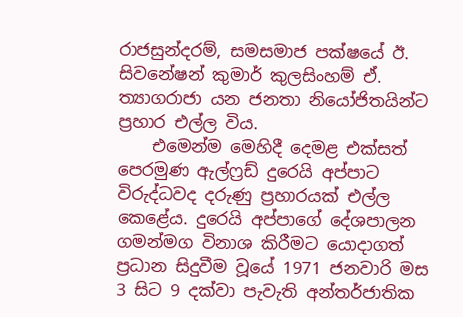රාජසුන්දරම්, සමසමාජ පක්ෂයේ ඊ. සිවනේෂන් කුමාර් කුලසිංහම් ඒ. ත්‍යාගරාජා යන ජනතා නියෝජිතයින්ට ප්‍රහාර එල්ල විය.
    එමෙන්ම මෙහිදී දෙමළ එක්සත් පෙරමුණ ඇල්ෆ්‍රඩ් දුරෙයි අප්පාට විරුද්ධවද දරුණු ප්‍රහාරයක් එල්ල කෙළේය. දුරෙයි අප්පාගේ දේශපාලන ගමන්මග විනාශ කිරීමට යොදාගත් ප්‍රධාන සිදුවීම වූයේ 1971 ජනවාරි මස 3 සිට 9 දක්වා පැවැති අන්තර්ජාතික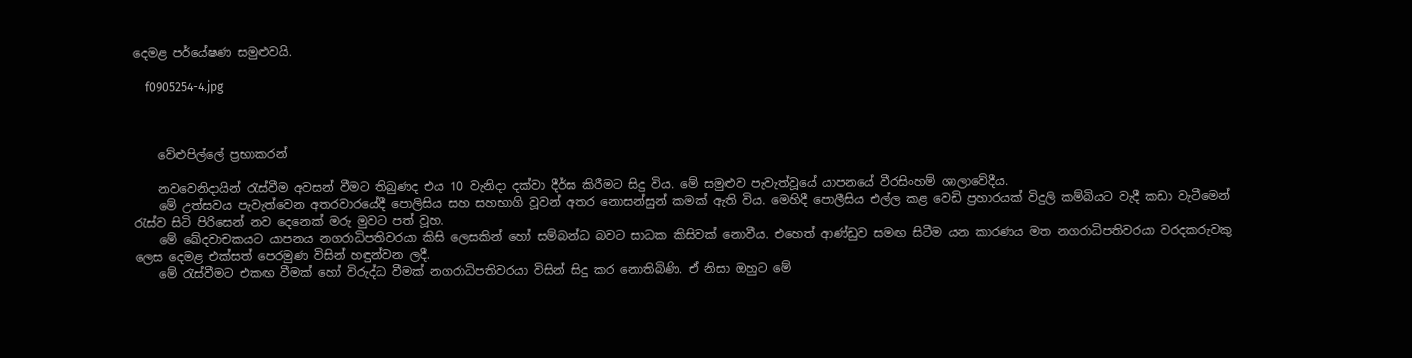දෙමළ පර්යේෂණ සමුළුවයි.

    f0905254-4.jpg



    වේළුපිල්ලේ ප්‍රභාකරන්

    නවවෙනිදායින් රැස්වීම අවසන් වීමට තිබුණද එය 10 වැනිදා දක්වා දීර්ඝ කිරීමට සිදු විය. මේ සමුළුව පැවැත්වූයේ යාපනයේ වීරසිංහම් ශාලාවේදීය.
    මේ උත්සවය පැවැත්වෙන අතරවාරයේදී පොලිසිය සහ සහභාගි වූවන් අතර නොසන්සුන් කමක් ඇති විය. මෙහිදී පොලීසිය එල්ල කළ වෙඩි ප්‍රහාරයක් විදුලි කම්බියට වැදී කඩා වැටීමෙන් රැස්ව සිටි පිරිසෙන් නව දෙනෙක් මරු මුවට පත් වූහ.
    මේ ඛේදවාචකයට යාපනය නගරාධිපතිවරයා කිසි ලෙසකින් හෝ සම්බන්ධ බවට සාධක කිසිවක් නොවීය. එහෙත් ආණ්ඩුව සමඟ සිටීම යන කාරණය මත නගරාධිපතිවරයා වරදකරුවකු ලෙස දෙමළ එක්සත් පෙරමුණ විසින් හඳුන්වන ලදී.
    මේ රැස්වීමට එකඟ වීමක් හෝ විරුද්ධ වීමක් නගරාධිපතිවරයා විසින් සිදු කර නොතිබිණි. ඒ නිසා ඔහුට මේ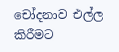චෝදනාව එල්ල කිරීමට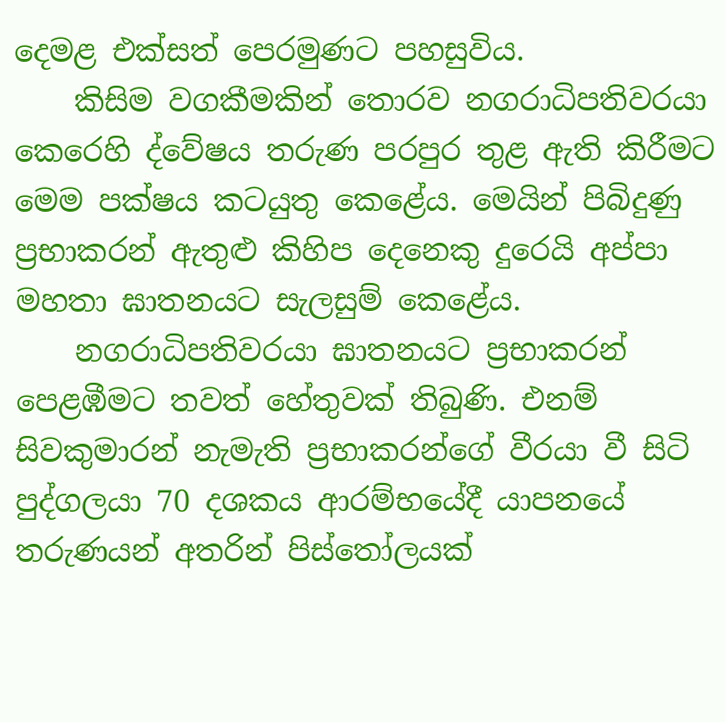දෙමළ එක්සත් පෙරමුණට පහසුවිය.
    කිසිම වගකීමකින් තොරව නගරාධිපතිවරයා කෙරෙහි ද්වේෂය තරුණ පරපුර තුළ ඇති කිරීමට මෙම පක්ෂය කටයුතු කෙළේය. මෙයින් පිබිදුණු ප්‍රභාකරන් ඇතුළු කිහිප දෙනෙකු දුරෙයි අප්පා මහතා ඝාතනයට සැලසුම් කෙළේය.
    නගරාධිපතිවරයා ඝාතනයට ප්‍රභාකරන් පෙළඹීමට තවත් හේතුවක් තිබුණි. එනම් සිවකුමාරන් නැමැති ප්‍රභාකරන්ගේ වීරයා වී සිටි පුද්ගලයා 70 දශකය ආරම්භයේදී යාපනයේ තරුණයන් අතරින් පිස්තෝලයක්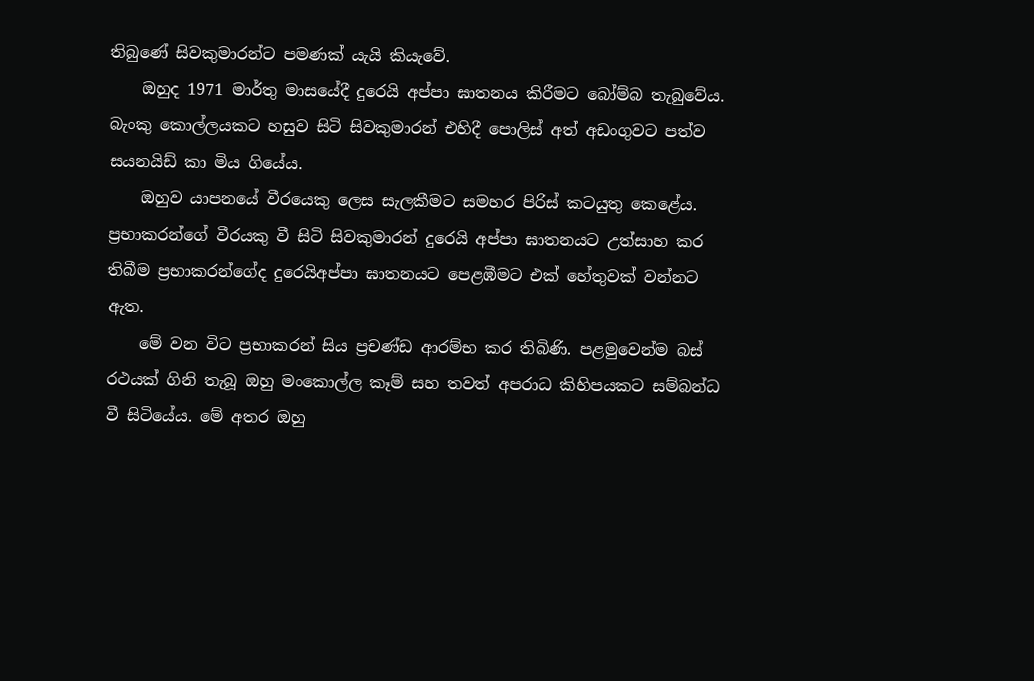තිබුණේ සිවකුමාරන්ට පමණක් යැයි කියැවේ.
    ඔහුද 1971 මාර්තු මාසයේදී දුරෙයි අප්පා ඝාතනය කිරීමට බෝම්බ තැබුවේය. බැංකු කොල්ලයකට හසුව සිටි සිවකුමාරන් එහිදී පොලිස් අත් අඩංගුවට පත්ව සයනයිඩ් කා මිය ගියේය.
    ඔහුව යාපනයේ වීරයෙකු ලෙස සැලකීමට සමහර පිරිස් කටයුතු කෙළේය. ප්‍රභාකරන්ගේ වීරයකු වී සිටි සිවකුමාරන් දුරෙයි අප්පා ඝාතනයට උත්සාහ කර තිබීම ප්‍රභාකරන්ගේද දුරෙයිඅප්පා ඝාතනයට පෙළඹීමට එක් හේතුවක් වන්නට ඇත.
    මේ වන විට ප්‍රභාකරන් සිය ප්‍රචණ්ඩ ආරම්භ කර තිබිණි. පළමුවෙන්ම බස් රථයක් ගිනි තැබූ ඔහු මංකොල්ල කෑම් සහ තවත් අපරාධ කිහිපයකට සම්බන්ධ වී සිටියේය. මේ අතර ඔහු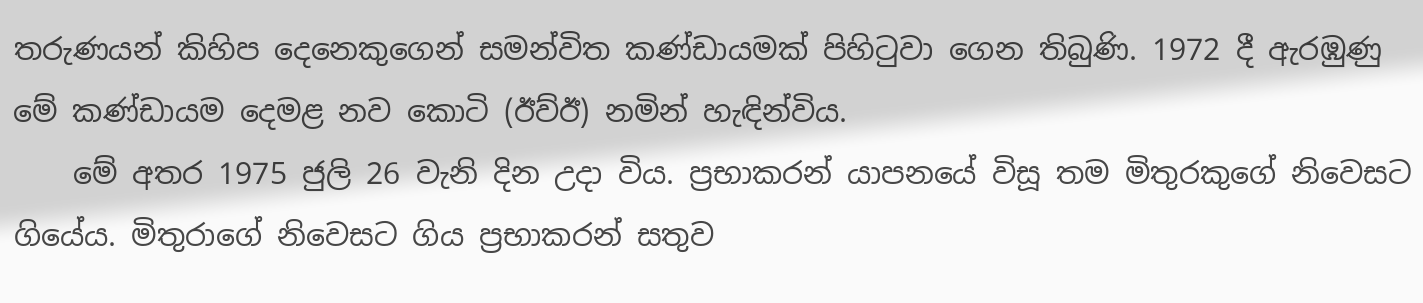තරුණයන් කිහිප දෙනෙකුගෙන් සමන්විත කණ්ඩායමක් පිහිටුවා ගෙන තිබුණි. 1972 දී ඇරඹුණු මේ කණ්ඩායම දෙමළ නව කොටි (ඊව්ඊ) නමින් හැඳින්විය.
    මේ අතර 1975 ජුලි 26 වැනි දින උදා විය. ප්‍රභාකරන් යාපනයේ විසූ තම මිතුරකුගේ නිවෙසට ගියේය. මිතුරාගේ නිවෙසට ගිය ප්‍රභාකරන් සතුව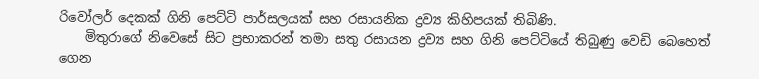රිවෝලර් දෙකක් ගිනි පෙට්ටි පාර්සලයක් සහ රසායනික ද්‍රව්‍ය කිහිපයක් තිබිණි.
    මිතුරාගේ නිවෙසේ සිට ප්‍රභාකරන් තමා සතු රසායන ද්‍රව්‍ය සහ ගිනි පෙට්ටියේ තිබුණු වෙඩි බෙහෙත් ගෙන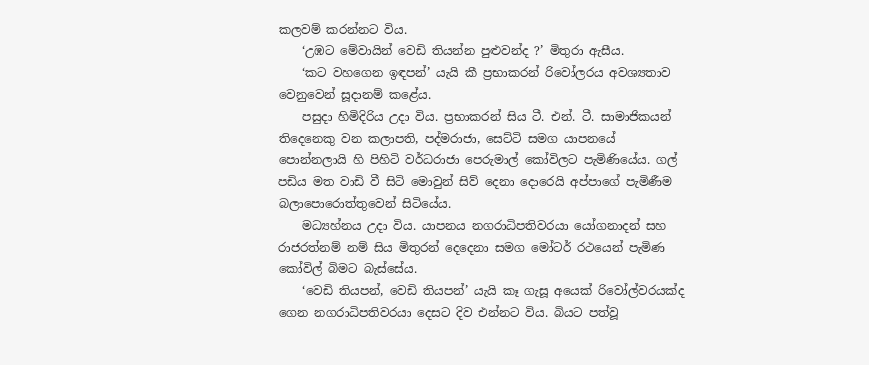කලවම් කරන්නට විය.
    ‘උඹට මේවායින් වෙඩි තියන්න පුළුවන්ද ?’ මිතුරා ඇසීය.
    ‘කට වහගෙන ඉඳපන්’ යැයි කී ප්‍රභාකරන් රිවෝලරය අවශ්‍යතාව වෙනුවෙන් සූදානම් කළේය.
    පසුදා හිමිදිරිය උදා විය. ප්‍රභාකරන් සිය ටී. එන්. ටී. සාමාජිකයන් තිදෙනෙකු වන කලාපති, පද්මරාජා, සෙට්ටි සමග යාපනයේ පොන්නලායි හි පිහිටි වර්ධරාජා පෙරුමාල් කෝවිලට පැමිණියේය. ගල් පඩිය මත වාඩි වී සිටි මොවුන් සිව් දෙනා දොරෙයි අප්පාගේ පැමිණීම බලාපොරොත්තුවෙන් සිටියේය.
    මධ්‍යහ්නය උදා විය. යාපනය නගරාධිපතිවරයා යෝගනාදන් සහ රාජරත්නම් නම් සිය මිතුරන් දෙදෙනා සමග මෝටර් රථයෙන් පැමිණ කෝවිල් බිමට බැස්සේය.
    ‘වෙඩි තියපන්, වෙඩි තියපන්’ යැයි කෑ ගැසූ අයෙක් රිවෝල්වරයක්ද ගෙන නගරාධිපතිවරයා දෙසට දිව එන්නට විය. බියට පත්වූ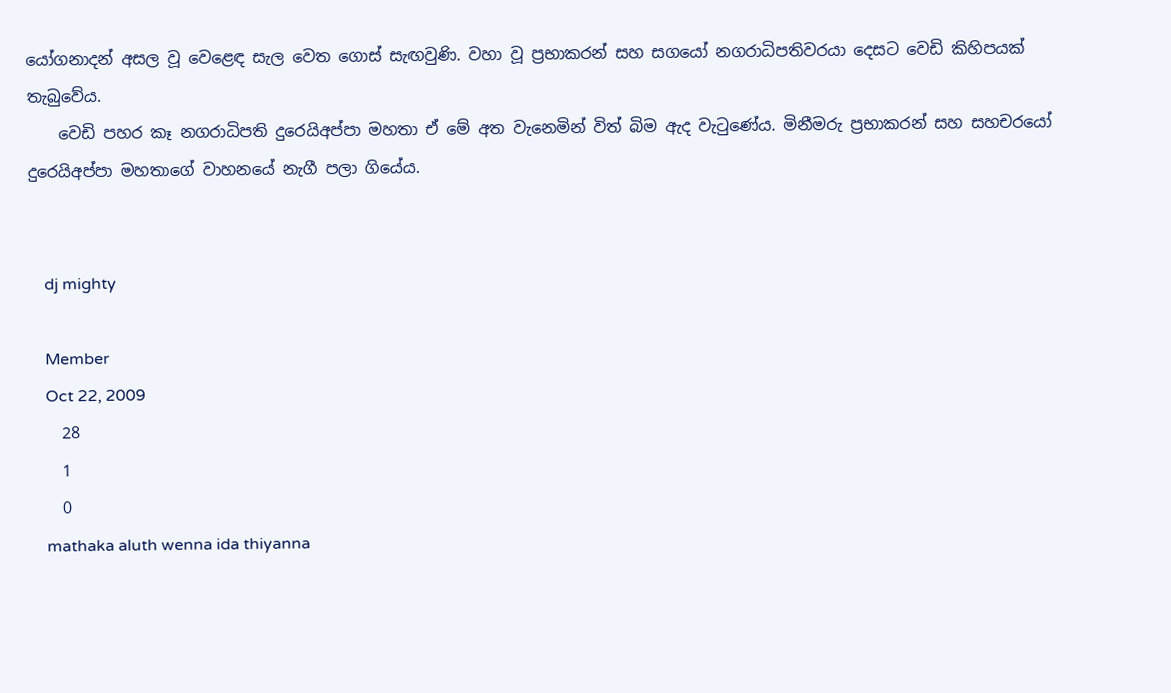යෝගනාදන් අසල වූ වෙළෙඳ සැල වෙත ගොස් සැඟවුණි. වහා වූ ප්‍රභාකරන් සහ සගයෝ නගරාධිපතිවරයා දෙසට වෙඩි කිහිපයක් තැබුවේය.
    වෙඩි පහර කෑ නගරාධිපති දුරෙයිඅප්පා මහතා ඒ මේ අත වැනෙමින් විත් බිම ඇද වැටුණේය. මිනීමරු ප්‍රභාකරන් සහ සහචරයෝ දුරෙයිඅප්පා මහතාගේ වාහනයේ නැගී පලා ගියේය.


    dj mighty

    Member
    Oct 22, 2009
    28
    1
    0
    mathaka aluth wenna ida thiyanna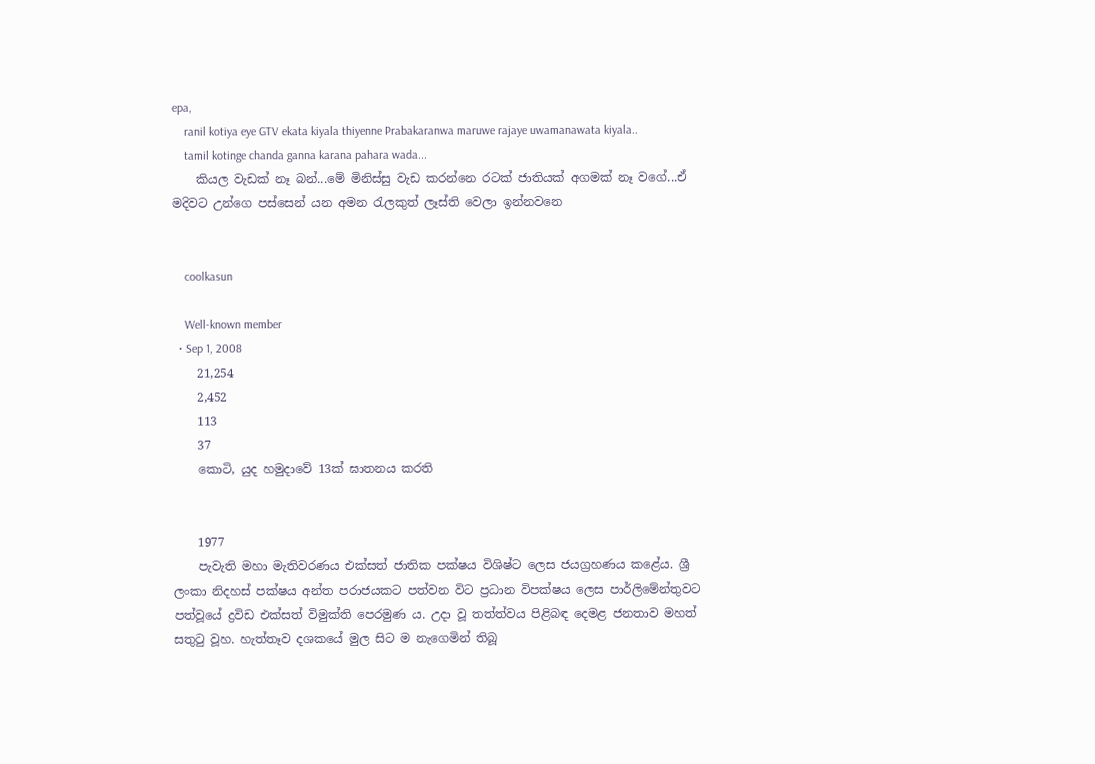epa,
    ranil kotiya eye GTV ekata kiyala thiyenne Prabakaranwa maruwe rajaye uwamanawata kiyala..
    tamil kotinge chanda ganna karana pahara wada...
    කියල වැඩක් නෑ බන්...මේ මිනිස්සු වැඩ කරන්නෙ රටක් ජාතියක් අගමක් නෑ වගේ...ඒ මදිවට උන්ගෙ පස්සෙන් යන අමන රැලකුත් ලෑස්ති වෙලා ඉන්නවනෙ


    coolkasun

    Well-known member
  • Sep 1, 2008
    21,254
    2,452
    113
    37
    කොටි, යුද හමුදාවේ 13ක් ඝාතනය කරති


    1977
    පැවැති මහා මැතිවරණය එක්සත් ජාතික පක්ෂය විශිෂ්ට ලෙස ජයග්‍රහණය කළේය. ශ්‍රී ලංකා නිදහස් පක්ෂය අන්ත පරාජයකට පත්වන විට ප්‍රධාන විපක්ෂය ලෙස පාර්ලිමේන්තුවට පත්වූයේ ද්‍රවිඩ එක්සත් විමුක්ති පෙරමුණ ය. උදා වූ තත්ත්වය පිළිබඳ දෙමළ ජනතාව මහත් සතුටු වූහ. හැත්තෑව දශකයේ මුල සිට ම නැගෙමින් තිබූ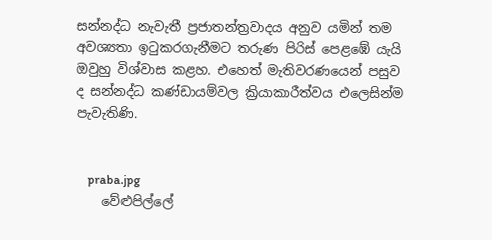සන්නද්ධ නැවැතී ප්‍රජාතන්ත්‍රවාදය අනුව යමින් තම අවශ්‍යතා ඉටුකරගැනීමට තරුණ පිරිස් පෙළඹේ යැයි ඔවුහු විශ්වාස කළහ. එහෙත් මැතිවරණයෙන් පසුව ද සන්නද්ධ කණ්ඩායම්වල ක්‍රියාකාරීත්වය එලෙසින්ම පැවැතිණි.


    praba.jpg
    වේළුපිල්ලේ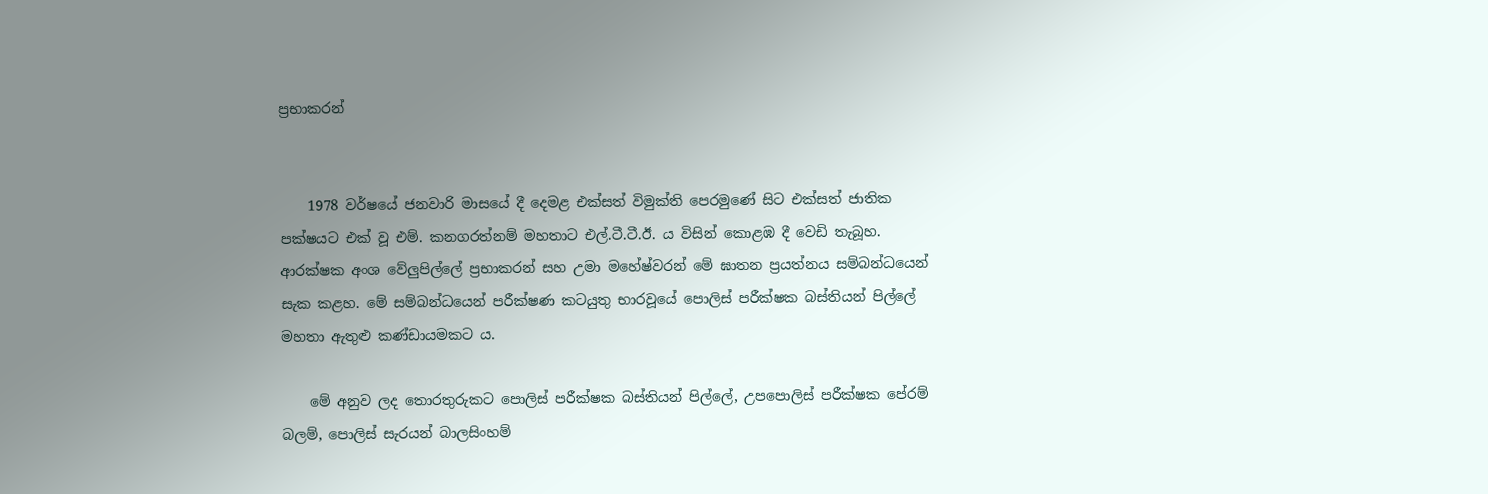ප්‍රභාකරන්


    1978 වර්ෂයේ ජනවාරි මාසයේ දී දෙමළ එක්සත් විමුක්ති පෙරමුණේ සිට එක්සත් ජාතික පක්ෂයට එක් වූ එම්. කනගරත්නම් මහතාට එල්.ටී.ටී.ඊ. ය විසින් කොළඹ දී වෙඩි තැබූහ. ආරක්ෂක අංශ වේලුපිල්ලේ ප්‍රභාකරන් සහ උමා මහේෂ්වරන් මේ ඝාතන ප්‍රයත්නය සම්බන්ධයෙන් සැක කළහ. මේ සම්බන්ධයෙන් පරීක්ෂණ කටයුතු භාරවූයේ පොලිස් පරීක්ෂක බස්තියන් පිල්ලේ මහතා ඇතුළු කණ්ඩායමකට ය.

    මේ අනුව ලද තොරතුරුකට පොලිස් පරීක්ෂක බස්තියන් පිල්ලේ, උපපොලිස් පරීක්ෂක පේරම් බලම්, පොලිස් සැරයන් බාලසිංහම්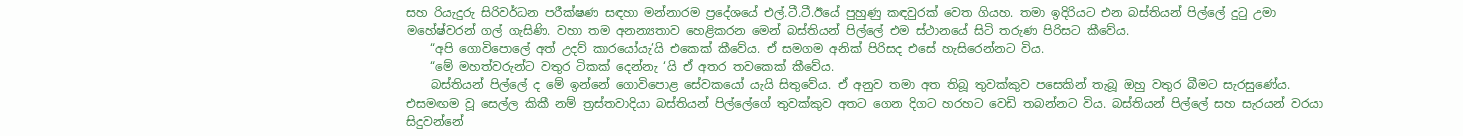සහ රියැදුරු සිරිවර්ධන පරීක්ෂණ සඳහා මන්නාරම ප්‍රදේශයේ එල්.ටී.ටී.ඊයේ පුහුණු කඳවුරක් වෙත ගියහ. තමා ඉදිරියට එන බස්තියන් පිල්ලේ දුටු උමා මහේෂ්වරන් ගල් ගැසිණි. වහා තම අනන්‍යතාව හෙළිකරන මෙන් බස්තියන් පිල්ලේ එම ස්ථානයේ සිටි තරුණ පිරිසට කීවේය.
    “අපි ගොවිපොලේ අත් උදව් කාරයෝයැ’යි එකෙක් කීවේය. ඒ සමගම අනික් පිරිසද එසේ හැසිරෙන්නට විය.
    “මේ මහත්වරුන්ට වතුර ටිකක් දෙන්නැ ‘යි ඒ අතර තවකෙක් කීවේය.
    බස්තියන් පිල්ලේ ද මේ ඉන්නේ ගොවිපොළ සේවකයෝ යැයි සිතුවේය. ඒ අනුව තමා අත තිබූ තුවක්කුව පසෙකින් තැබූ ඔහු වතුර බීමට සැරසුණේය. එසමඟම වූ සෙල්ල කිකී නම් ත්‍රස්තවාදියා බස්තියන් පිල්ලේගේ තුවක්කුව අතට ගෙන දිගට හරහට වෙඩි තබන්නට විය. බස්තියන් පිල්ලේ සහ සැරයන් වරයා සිදුවන්නේ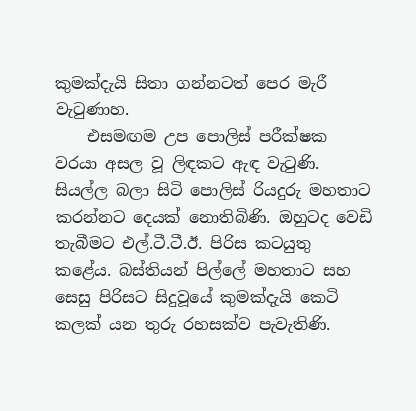කුමක්දැයි සිතා ගන්නටත් පෙර මැරී වැටුණාහ.
    එසමඟම උප පොලිස් පරීක්ෂක වරයා අසල වූ ලිඳකට ඇඳ වැටුණි. සියල්ල බලා සිටි පොලිස් රියදුරු මහතාට කරන්නට දෙයක් නොතිබිණි. ඔහුටද වෙඩි තැබීමට එල්.ටී.ටී.ඊ. පිරිස කටයුතු කළේය. බස්තියන් පිල්ලේ මහතාට සහ සෙසු පිරිසට සිදුවූයේ කුමක්දැයි කෙටි කලක් යන තුරු රහසක්ව පැවැතිණි.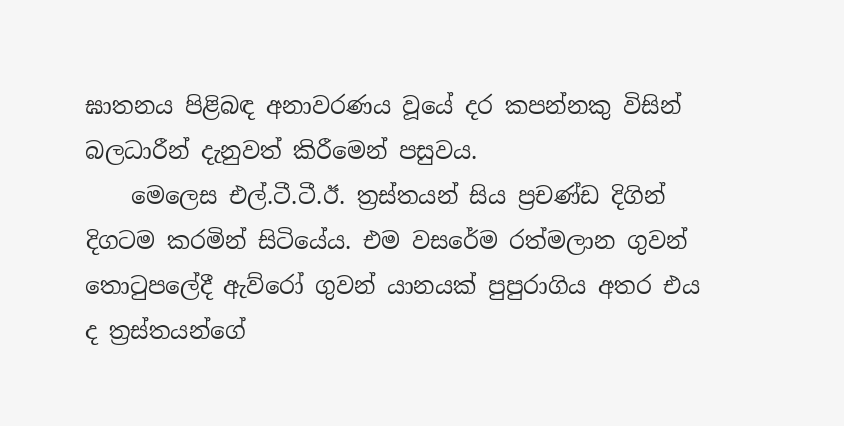ඝාතනය පිළිබඳ අනාවරණය වූයේ දර කපන්නකු විසින් බලධාරීන් දැනුවත් කිරීමෙන් පසුවය.
    මෙලෙස එල්.ටී.ටී.ඊ. ත්‍රස්තයන් සිය ප්‍රචණ්ඩ දිගින් දිගටම කරමින් සිටියේය. එම වසරේම රත්මලාන ගුවන් තොටුපලේදී ඇව්රෝ ගුවන් යානයක් පුපුරාගිය අතර එය ද ත්‍රස්තයන්ගේ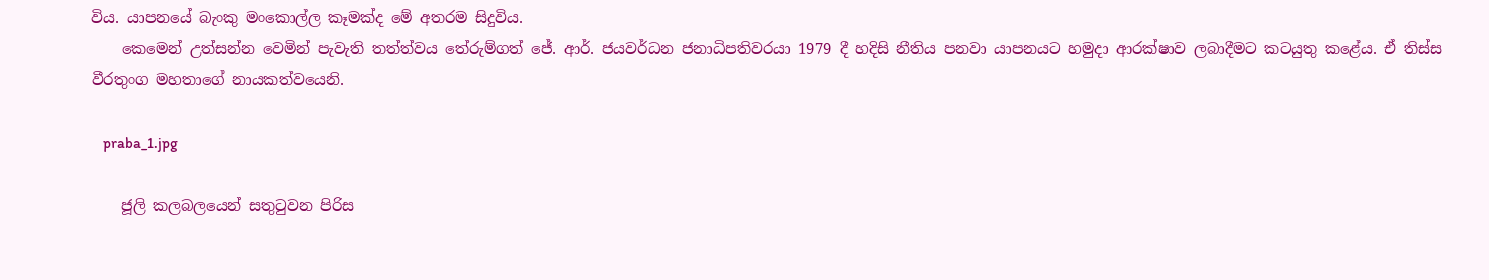විය. යාපනයේ බැංකු මංකොල්ල කෑමක්ද මේ අතරම සිදුවිය.
    කෙමෙන් උත්සන්න වෙමින් පැවැති තත්ත්වය තේරුම්ගත් ජේ. ආර්. ජයවර්ධන ජනාධිපතිවරයා 1979 දී හදිසි නීතිය පනවා යාපනයට හමුදා ආරක්ෂාව ලබාදීමට කටයුතු කළේය. ඒ තිස්ස වීරතුංග මහතාගේ නායකත්වයෙනි.

    praba_1.jpg

    ජූලි කලබලයෙන් සතුටුවන පිරිස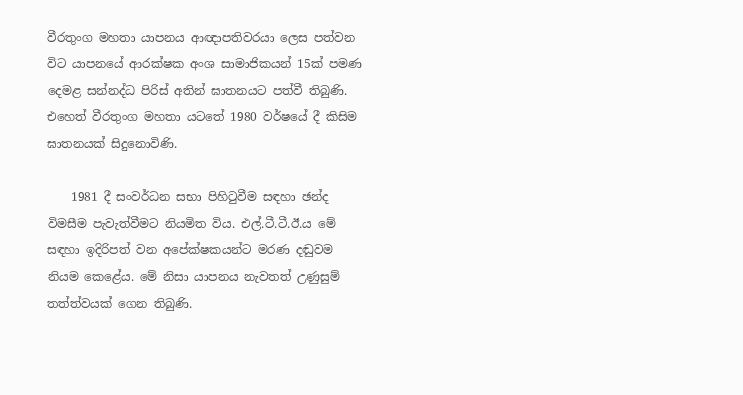වීරතුංග මහතා යාපනය ආඥාපතිවරයා ලෙස පත්වන විට යාපනයේ ආරක්ෂක අංශ සාමාජිකයන් 15ක් පමණ දෙමළ සන්නද්ධ පිරිස් අතින් ඝාතනයට පත්වී තිබුණි. එහෙත් වීරතුංග මහතා යටතේ 1980 වර්ෂයේ දී කිසිම ඝාතනයක් සිදුනොවිණි.

    1981 දී සංවර්ධන සභා පිහිටුවීම සඳහා ඡන්ද විමසීම පැවැත්වීමට නියමිත විය. එල්.ටී.ටී.ඊ.ය මේ සඳහා ඉදිරිපත් වන අපේක්ෂකයන්ට මරණ දඬුවම නියම කෙළේය. මේ නිසා යාපනය නැවතත් උණුසුම් තත්ත්වයක් ගෙන තිබුණි.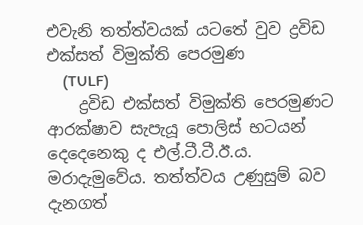එවැනි තත්ත්වයක් යටතේ වුව ද්‍රවිඩ එක්සත් විමුක්ති පෙරමුණ
    (TULF)
    ද්‍රවිඩ එක්සත් විමුක්ති පෙරමුණට ආරක්ෂාව සැපැයූ පොලිස් භටයන් දෙදෙනෙකු ද එල්.ටී.ටී.ඊ.ය. මරාදැමුවේය. තත්ත්වය උණුසුම් බව දැනගත්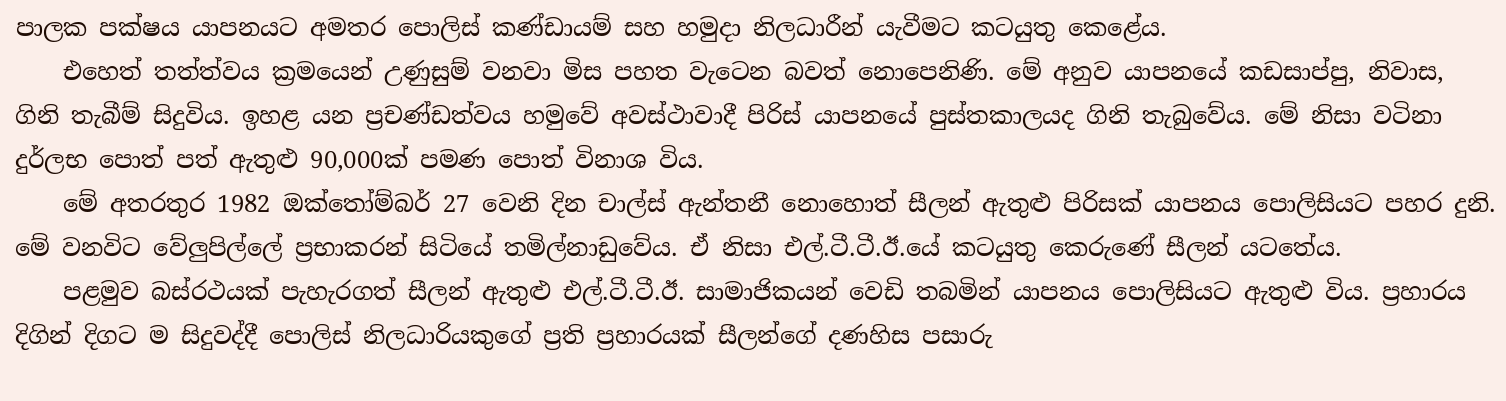පාලක පක්ෂය යාපනයට අමතර පොලිස් කණ්ඩායම් සහ හමුදා නිලධාරීන් යැවීමට කටයුතු කෙළේය.
    එහෙත් තත්ත්වය ක්‍රමයෙන් උණුසුම් වනවා මිස පහත වැටෙන බවත් නොපෙනිණි. මේ අනුව යාපනයේ කඩසාප්පු, නිවාස, ගිනි තැබීම් සිදුවිය. ඉහළ යන ප්‍රචණ්ඩත්වය හමුවේ අවස්ථාවාදී පිරිස් යාපනයේ පුස්තකාලයද ගිනි තැබුවේය. මේ නිසා වටිනා දුර්ලභ පොත් පත් ඇතුළු 90,000ක් පමණ පොත් විනාශ විය.
    මේ අතරතුර 1982 ඔක්තෝම්බර් 27 වෙනි දින චාල්ස් ඇන්තනී නොහොත් සීලන් ඇතුළු පිරිසක් යාපනය පොලිසියට පහර දුනි. මේ වනවිට වේලුපිල්ලේ ප්‍රභාකරන් සිටියේ තමිල්නාඩුවේය. ඒ නිසා එල්.ටී.ටී.ඊ.යේ කටයුතු කෙරුණේ සීලන් යටතේය.
    පළමුව බස්රථයක් පැහැරගත් සීලන් ඇතුළු එල්.ටී.ටී.ඊ. සාමාජිකයන් වෙඩි තබමින් යාපනය පොලිසියට ඇතුළු විය. ප්‍රහාරය දිගින් දිගට ම සිදුවද්දී පොලිස් නිලධාරියකුගේ ප්‍රති ප්‍රහාරයක් සීලන්ගේ දණහිස පසාරු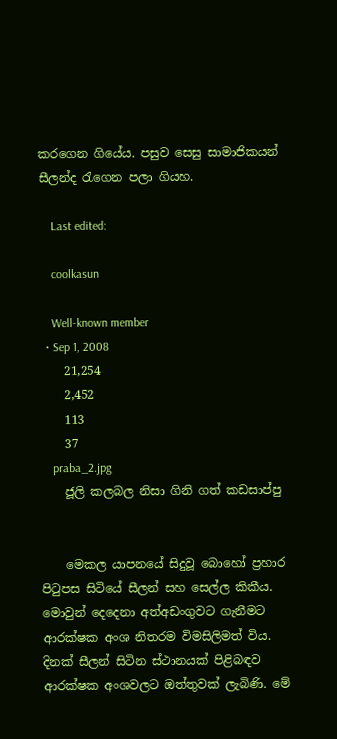කරගෙන ගියේය. පසුව සෙසු සාමාජිකයන් සීලන්ද රැගෙන පලා ගියහ.

    Last edited:

    coolkasun

    Well-known member
  • Sep 1, 2008
    21,254
    2,452
    113
    37
    praba_2.jpg
    ජූලි කලබල නිසා ගිනි ගත් කඩසාප්පු


    මෙකල යාපනයේ සිදුවූ බොහෝ ප්‍රහාර පිටුපස සිටියේ සීලන් සහ සෙල්ල කිකීය. මොවුන් දෙදෙනා අත්අඩංගුවට ගැනීමට ආරක්ෂක අංශ නිතරම විමසිලිමත් විය. දිනක් සීලන් සිටින ස්ථානයක් පිළිබඳව ආරක්ෂක අංශවලට ඔත්තුවක් ලැබිණි. මේ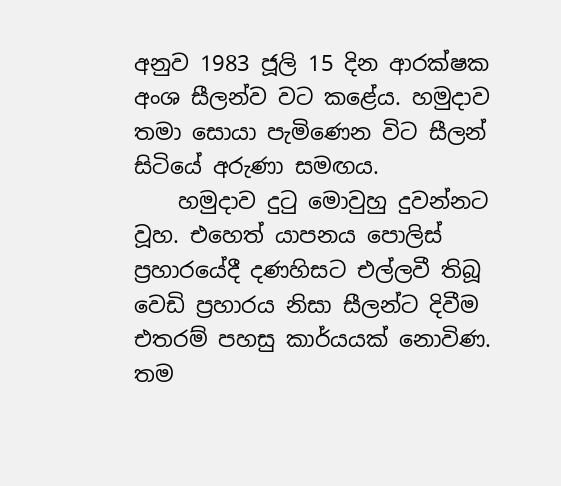අනුව 1983 ජූලි 15 දින ආරක්ෂක අංශ සීලන්ව වට කළේය. හමුදාව තමා සොයා පැමිණෙන විට සීලන් සිටියේ අරුණා සමඟය.
    හමුදාව දුටු මොවුහු දුවන්නට වූහ. එහෙත් යාපනය පොලිස් ප්‍රහාරයේදී දණහිසට එල්ලවී තිබූ වෙඩි ප්‍රහාරය නිසා සීලන්ට දිවීම එතරම් පහසු කාර්යයක් නොවිණ. තම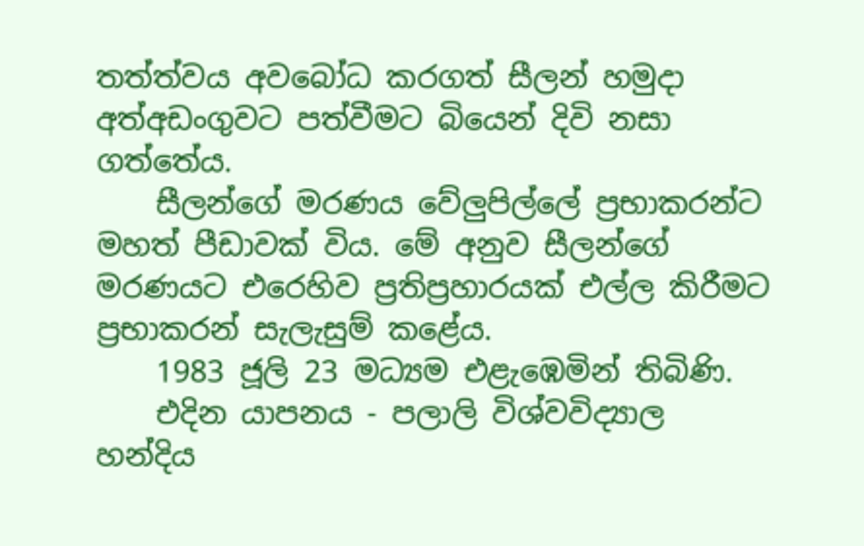තත්ත්වය අවබෝධ කරගත් සීලන් හමුදා අත්අඩංගුවට පත්වීමට බියෙන් දිවි නසා ගත්තේය.
    සීලන්ගේ මරණය වේලුපිල්ලේ ප්‍රභාකරන්ට මහත් පීඩාවක් විය. මේ අනුව සීලන්ගේ මරණයට එරෙහිව ප්‍රතිප්‍රහාරයක් එල්ල කිරීමට ප්‍රභාකරන් සැලැසුම් කළේය.
    1983 ජූලි 23 මධ්‍යම එළැඹෙමින් තිබිණි.
    එදින යාපනය - පලාලි විශ්වවිද්‍යාල හන්දිය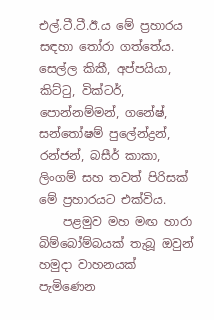එල්.ටී.ටී.ඊ.ය මේ ප්‍රහාරය සඳහා තෝරා ගත්තේය. සෙල්ල කිකී, අප්පයියා, කිට්ටු, වික්ටර්, පොන්නම්මන්, ගනේෂ්, සන්තෝෂම් පුලේන්ද්‍රන්, රන්ජන්, බසීර් කාකා, ලිංගම් සහ තවත් පිරිසක් මේ ප්‍රහාරයට එක්විය.
    පළමුව මහ මඟ හාරා බිම්බෝම්බයක් තැබූ ඔවුන් හමුදා වාහනයක් පැමිණෙන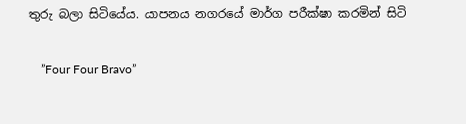තුරු බලා සිටියේය. යාපනය නගරයේ මාර්ග පරීක්ෂා කරමින් සිටි

    ”Four Four Bravo”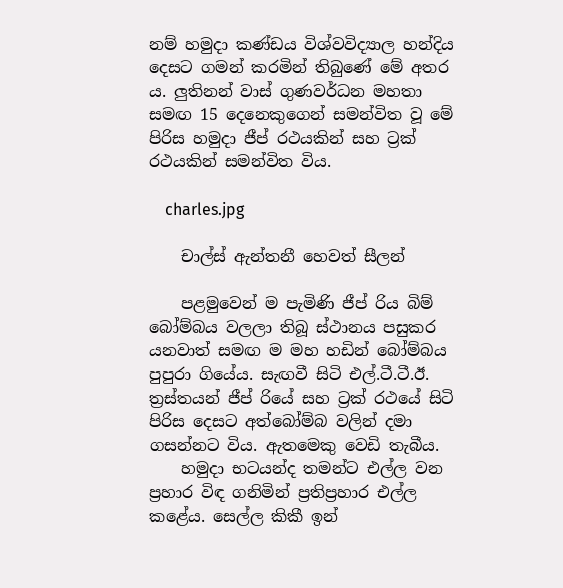නම් හමුදා කණ්ඩය විශ්වවිද්‍යාල හන්දිය දෙසට ගමන් කරමින් තිබුණේ මේ අතර ය. ලුතිනන් වාස් ගුණවර්ධන මහතා සමඟ 15 දෙනෙකුගෙන් සමන්විත වූ මේ පිරිස හමුදා ජීප් රථයකින් සහ ට්‍රක් රථයකින් සමන්විත විය.

    charles.jpg

    චාල්ස් ඇන්තනී හෙවත් සීලන්

    පළමුවෙන් ම පැමිණි ජීප් රිය බිම් බෝම්බය වලලා තිබූ ස්ථානය පසුකර යනවාත් සමඟ ම මහ හඩින් බෝම්බය පුපුරා ගියේය. සැඟවී සිටි එල්.ටී.ටී.ඊ. ත්‍රස්තයන් ජීප් රියේ සහ ට්‍රක් රථයේ සිටි පිරිස දෙසට අත්බෝම්බ වලින් දමා ගසන්නට විය. ඇතමෙකු වෙඩි තැබීය.
    හමුදා භටයන්ද තමන්ට එල්ල වන ප්‍රහාර විඳ ගනිමින් ප්‍රතිප්‍රහාර එල්ල කළේය. සෙල්ල කිකී ඉන්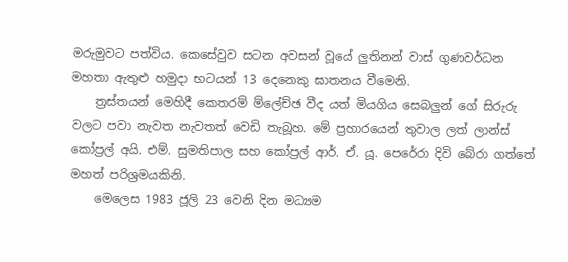මරුමුවට පත්විය. කෙසේවුව සටන අවසන් වූයේ ලුතිනන් වාස් ගුණවර්ධන මහතා ඇතුළු හමුදා භටයන් 13 දෙනෙකු ඝාතනය වීමෙනි.
    ත්‍රස්තයන් මෙහිදී කෙතරම් ම්ලේච්ඡ වීද යත් මියගිය සෙබලුන් ගේ සිරුරු වලට පවා නැවත නැවතත් වෙඩි තැබූහ. මේ ප්‍රහාරයෙන් තුවාල ලත් ලාන්ස් කෝප්‍රල් අයි. එම්. සුමතිපාල සහ කෝප්‍රල් ආර්. ඒ. යූ. පෙරේරා දිවි බේරා ගත්තේ මහත් පරිශ්‍රමයකිනි.
    මෙලෙස 1983 ජූලි 23 වෙනි දින මධ්‍යම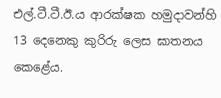එල්.ටී.ටී.ඊ.ය ආරක්ෂක හමුදාවන්හි 13 දෙනෙකු කුරිරු ලෙස ඝාතනය කෙළේය.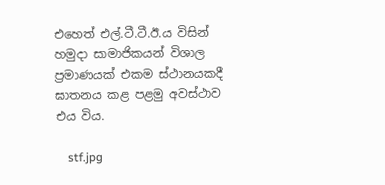එහෙත් එල්.ටී.ටී.ඊ.ය විසින් හමුදා සාමාජිකයන් විශාල ප්‍රමාණයක් එකම ස්ථානයකදී ඝාතනය කළ පළමු අවස්ථාව එය විය.

    stf.jpg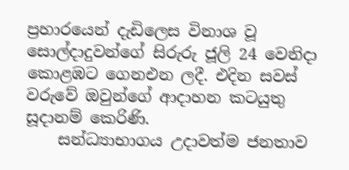ප්‍රහාරයෙන් දැඩිලෙස විනාශ වූ සොල්දාදුවන්ගේ සිරුරු ජූලි 24 වෙනිදා කොළඹට ගෙනඑන ලදී. එදින සවස් වරුවේ ඔවුන්ගේ ආදාහන කටයුතු සූදානම් කෙරිණි.
    සන්ධ්‍යාභාගය උදාවත්ම ජනතාව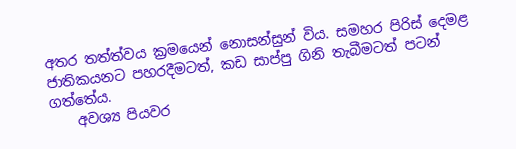අතර තත්ත්වය ක්‍රමයෙන් නොසන්සුන් විය. සමහර පිරිස් දෙමළ ජාතිකයනට පහරදීමටත්, කඩ සාප්පු ගිනි තැබීමටත් පටන් ගත්තේය.
    අවශ්‍ය පියවර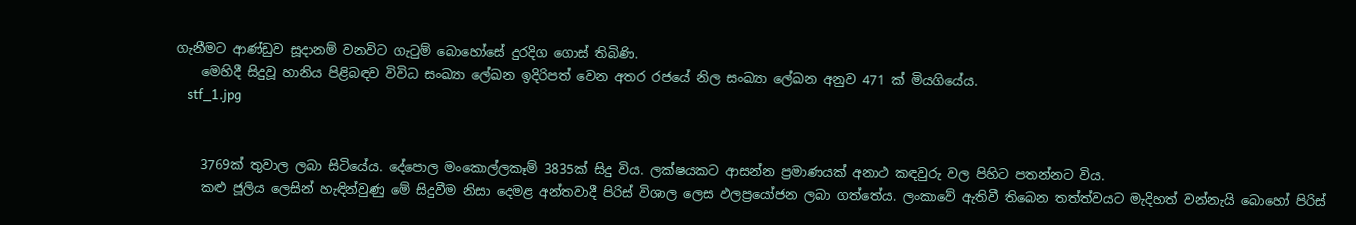ගැනීමට ආණ්ඩුව සූදානම් වනවිට ගැටුම් බොහෝසේ දුරදිග ගොස් තිබිණි.
    මෙහිදී සිදුවූ හානිය පිළිබඳව විවිධ සංඛ්‍යා ලේඛන ඉදිරිපත් වෙන අතර රජයේ නිල සංඛ්‍යා ලේඛන අනුව 471 ක් මියගියේය.
    stf_1.jpg


    3769ක් තුවාල ලබා සිටියේය. දේපොල මංකොල්ලකෑම් 3835ක් සිදු විය. ලක්ෂයකට ආසන්න ප්‍රමාණයක් අනාථ කඳවුරු වල පිහිට පතන්නට විය.
    කළු ජූලිය ලෙසින් හැඳින්වුණු මේ සිදුවීම නිසා දෙමළ අන්තවාදී පිරිස් විශාල ලෙස ඵලප්‍රයෝජන ලබා ගත්තේය. ලංකාවේ ඇතිවී තිබෙන තත්ත්වයට මැදිහත් වන්නැයි බොහෝ පිරිස්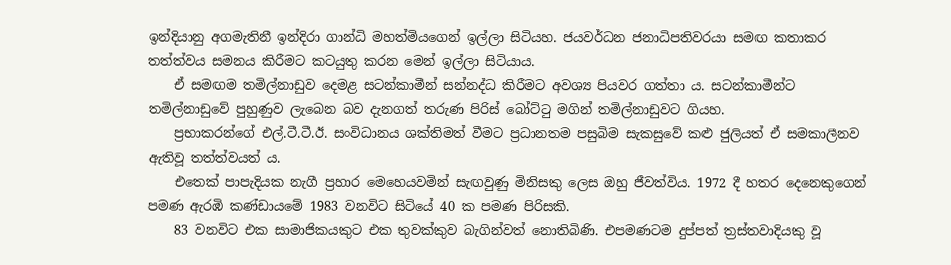ඉන්දියානු අගමැතිනී ඉන්දිරා ගාන්ධි මහත්මියගෙන් ඉල්ලා සිටියහ. ජයවර්ධන ජනාධිපතිවරයා සමඟ කතාකර තත්ත්වය සමනය කිරීමට කටයුතු කරන මෙන් ඉල්ලා සිටියාය.
    ඒ සමඟම තමිල්නාඩුව දෙමළ සටන්කාමීන් සන්නද්ධ කිරීමට අවශ්‍ය පියවර ගත්තා ය. සටන්කාමීන්ට තමිල්නාඩුවේ පුහුණුව ලැබෙන බව දැනගත් තරුණ පිරිස් බෝට්ටු මගින් තමිල්නාඩුවට ගියහ.
    ප්‍රභාකරන්ගේ එල්.ටී.ටී.ඊ. සංවිධානය ශක්තිමත් වීමට ප්‍රධානතම පසුබිම සැකසුවේ කළු ජුලියත් ඒ සමකාලීනව ඇතිවූ තත්ත්වයත් ය.
    එතෙක් පාපැදියක නැගී ප්‍රහාර මෙහෙයවමින් සැඟවුණු මිනිසකු ලෙස ඔහු ජීවත්විය. 1972 දී හතර දෙනෙකුගෙන් පමණ ඇරඹි කණ්ඩායමේ 1983 වනවිට සිටියේ 40 ක පමණ පිරිසකි.
    83 වනවිට එක සාමාජිකයකුට එක තුවක්කුව බැගින්වත් නොතිබිණි. එපමණටම දුප්පත් ත්‍රස්තවාදියකු වූ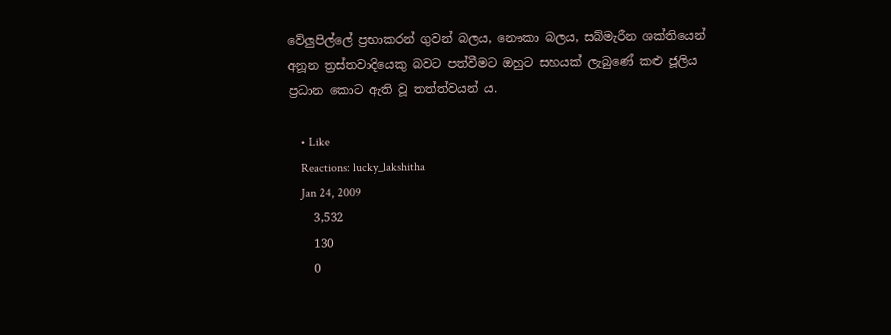වේලුපිල්ලේ ප්‍රභාකරන් ගුවන් බලය, නෞකා බලය, සබ්මැරීන ශක්තියෙන් අනූන ත්‍රස්තවාදියෙකු බවට පත්වීමට ඔහුට සහයක් ලැබුණේ කළු ජූලිය ප්‍රධාන කොට ඇති වූ තත්ත්වයන් ය.

    • Like
    Reactions: lucky_lakshitha
    Jan 24, 2009
    3,532
    130
    0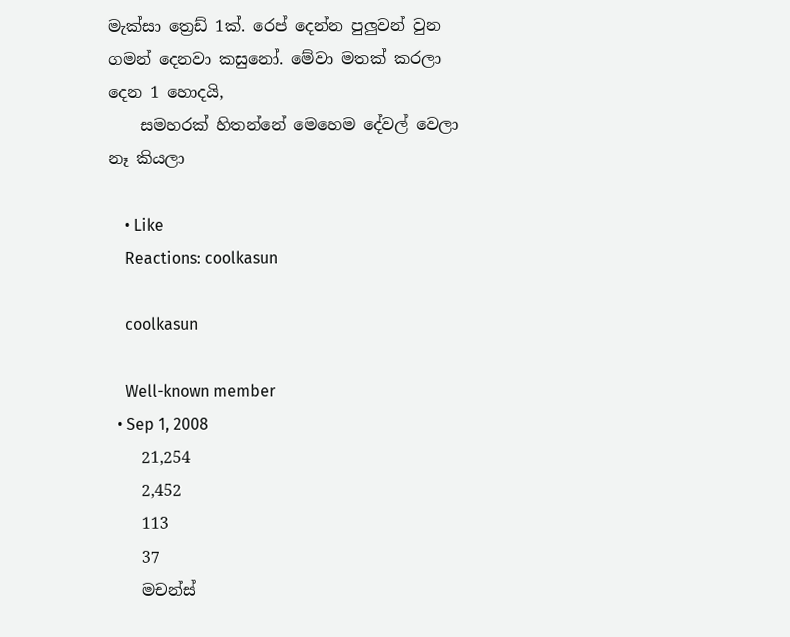මැක්සා ත්‍රෙඩ් 1ක්. රෙප් දෙන්න පුලුවන් වුන ගමන් දෙනවා කසුනෝ. මේවා මතක් කරලා දෙන 1 හොදයි,
    සමහරක් හිතන්නේ මෙහෙම දේවල් වෙලා නෑ කියලා

    • Like
    Reactions: coolkasun

    coolkasun

    Well-known member
  • Sep 1, 2008
    21,254
    2,452
    113
    37
    මචන්ස්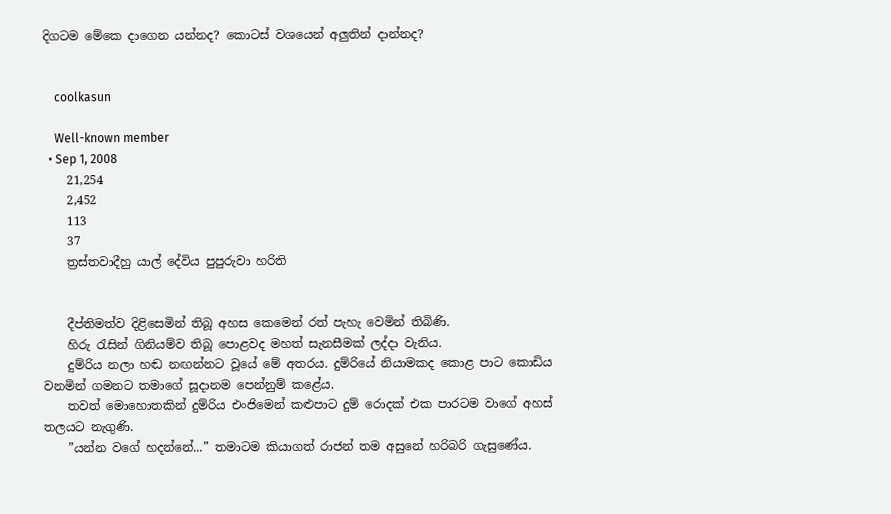දිගටම මේකෙ දාගෙන යන්නද? කොටස් වශයෙන් අලුතින් දාන්නද?


    coolkasun

    Well-known member
  • Sep 1, 2008
    21,254
    2,452
    113
    37
    ත්‍රස්තවාදීහු යාල් දේවිය පුපුරුවා හරිති


    දීප්තිමත්ව දිළිසෙමින් තිබූ අහස කෙමෙන් රත් පැහැ වෙමින් තිබිණි.
    හිරු රැසින් ගිනියම්ව තිබූ පොළවද මහත් සැනසීමක් ලද්දා වැනිය.
    දුම්රිය නලා හඬ නඟන්නට වූයේ මේ අතරය. දුම්රියේ නියාමකද කොළ පාට කොඩිය වනමින් ගමනට තමාගේ සූදානම පෙන්නුම් කළේය.
    තවත් මොහොතකින් දුම්රිය එංජිමෙන් කළුපාට දුම් රොදක් එක පාරටම වාගේ අහස් තලයට නැගුණි.
    ”යන්න වගේ හදන්නේ...” තමාටම කියාගත් රාජන් තම අසුනේ හරිබරි ගැසුණේය.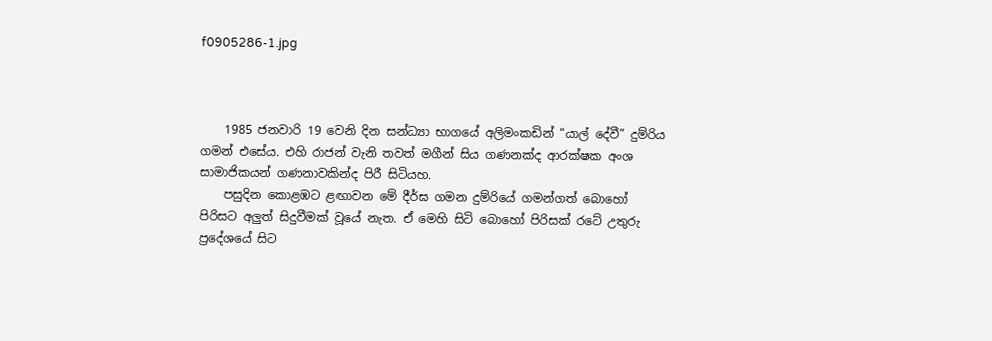f0905286-1.jpg



    1985 ජනවාරි 19 වෙනි දින සන්ධ්‍යා භාගයේ අලිමංකඩින් “යාල් දේවී” දුම්රිය ගමන් එසේය. එහි රාජන් වැනි තවත් මගීන් සිය ගණනක්ද ආරක්ෂක අංශ සාමාජිකයන් ගණනාවකින්ද පිරී සිටියහ.
    පසුදින කොළඹට ළඟාවන මේ දීර්ඝ ගමන දුම්රියේ ගමන්ගත් බොහෝ පිරිසට අලුත් සිදුවීමක් වූයේ නැත. ඒ මෙහි සිටි බොහෝ පිරිසක් රටේ උතුරු ප්‍රදේශයේ සිට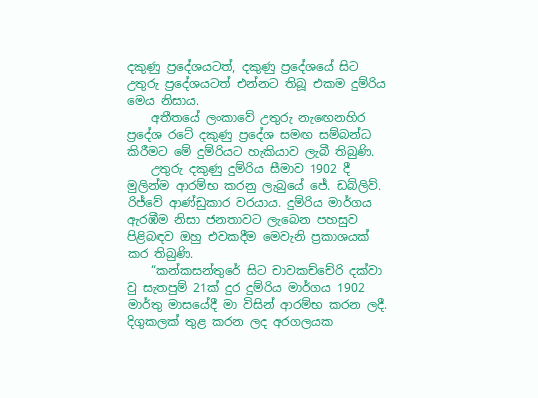දකුණු ප්‍රදේශයටත්, දකුණු ප්‍රදේශයේ සිට උතුරු ප්‍රදේශයටත් එන්නට තිබූ එකම දුම්රිය මෙය නිසාය.
    අතීතයේ ලංකාවේ උතුරු නැඟෙනහිර ප්‍රදේශ රටේ දකුණු ප්‍රදේශ සමඟ සම්බන්ධ කිරීමට මේ දුම්රියට හැකියාව ලැබී තිබුණි.
    උතුරු දකුණු දුම්රිය සීමාව 1902 දී මුලින්ම ආරම්භ කරනු ලැබුයේ ජේ. ඩබ්ලිව්. රිජ්වේ ආණ්ඩුකාර වරයාය. දුම්රිය මාර්ගය ඇරඹීම නිසා ජනතාවට ලැබෙන පහසුව පිළිබඳව ඔහු එවකදීම මෙවැනි ප්‍රකාශයක් කර තිබුණි.
    “කන්කසන්තුරේ සිට චාවකච්චේරි දක්වා වු සැතපුම් 21ක් දුර දුම්රිය මාර්ගය 1902 මාර්තු මාසයේදී මා විසින් ආරම්භ කරන ලදී. දිගුකලක් තුළ කරන ලද අරගලයක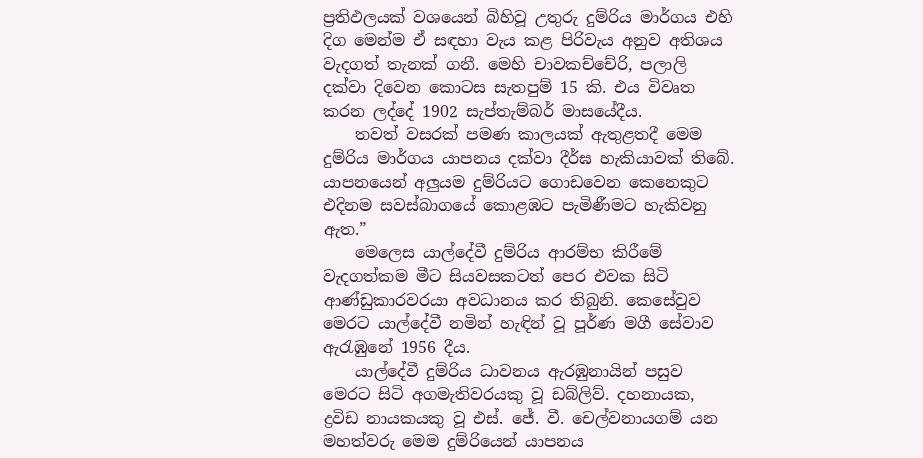ප්‍රතිඵලයක් වශයෙන් බිහිවූ උතුරු දුම්රිය මාර්ගය එහි දිග මෙන්ම ඒ සඳහා වැය කළ පිරිවැය අනුව අතිශය වැදගත් තැනක් ගනී. මෙහි චාවකච්චේරි, පලාලි දක්වා දිවෙන කොටස සැතපුම් 15 කි. එය විවෘත කරන ලද්දේ 1902 සැප්තැම්බර් මාසයේදීය.
    තවත් වසරක් පමණ කාලයක් ඇතුළතදී මෙම දුම්රිය මාර්ගය යාපනය දක්වා දීර්ඝ හැකියාවක් තිබේ. යාපනයෙන් අලුයම දුම්රියට ගොඩවෙන කෙනෙකුට එදිනම සවස්බාගයේ කොළඹට පැමිණීමට හැකිවනු ඇත.”
    මෙලෙස යාල්දේවී දුම්රිය ආරම්භ කිරීමේ වැදගත්කම මීට සියවසකටත් පෙර එවක සිටි ආණ්ඩුකාරවරයා අවධානය කර තිබුනි. කෙසේවුව මෙරට යාල්දේවී නමින් හැඳින් වූ පූර්ණ මගී සේවාව ඇරැඹුනේ 1956 දීය.
    යාල්දේවී දුම්රිය ධාවනය ඇරඹුනායින් පසුව මෙරට සිටි අගමැතිවරයකු වූ ඩබ්ලිව්. දහනායක, ද්‍රවිඩ නායකයකු වූ එස්. ජේ. වී. චෙල්වනායගම් යන මහත්වරු මෙම දුම්රියෙන් යාපනය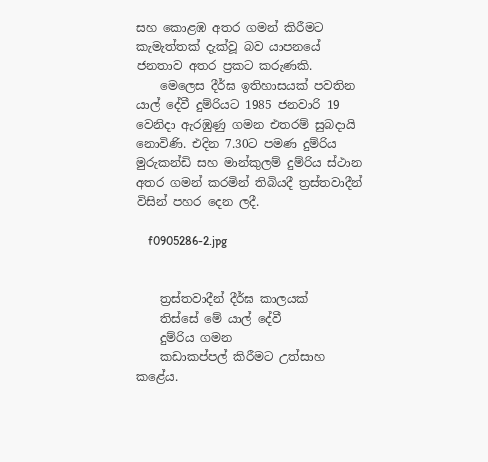සහ කොළඹ අතර ගමන් කිරීමට කැමැත්තක් දැක්වූ බව යාපනයේ ජනතාව අතර ප්‍රකට කරුණකි.
    මෙලෙස දීර්ඝ ඉතිහාසයක් පවතින යාල් දේවී දුම්රියට 1985 ජනවාරි 19 වෙනිදා ඇරඹුණු ගමන එතරම් සුබදායි නොවිණි. එදින 7.30ට පමණ දුම්රිය මුරුකන්ඩි සහ මාන්කුලම් දුම්රිය ස්ථාන අතර ගමන් කරමින් තිබියදී ත්‍රස්තවාදීන් විසින් පහර දෙන ලදී.

    f0905286-2.jpg


    ත්‍රස්තවාදීන් දීර්ඝ කාලයක්
    තිස්සේ මේ යාල් දේවී
    දුම්රිය ගමන
    කඩාකප්පල් කිරීමට උත්සාහ කළේය.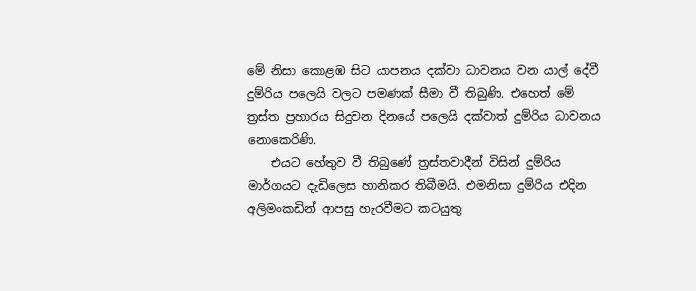මේ නිසා කොළඹ සිට යාපනය දක්වා ධාවනය වන යාල් දේවී දුම්රිය පලෙයි වලට පමණක් සීමා වී තිබුණි. එහෙත් මේ ත්‍රස්ත ප්‍රහාරය සිදුවන දිනයේ පලෙයි දක්වාත් දුම්රිය ධාවනය නොකෙරිණි.
    එයට හේතුව වී තිබුණේ ත්‍රස්තවාදීන් විසින් දුම්රිය මාර්ගයට දැඩිලෙස හානිකර තිබීමයි. එමනිසා දුම්රිය එදින අලිමංකඩින් ආපසු හැරවීමට කටයුතු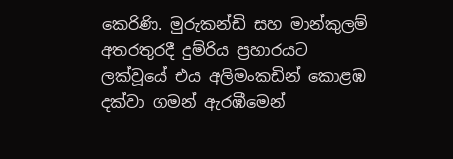කෙරිණි. මුරුකන්ඩි සහ මාන්කුලම් අතරතුරදී දුම්රිය ප්‍රහාරයට ලක්වූයේ එය අලිමංකඩින් කොළඹ දක්වා ගමන් ඇරඹීමෙන්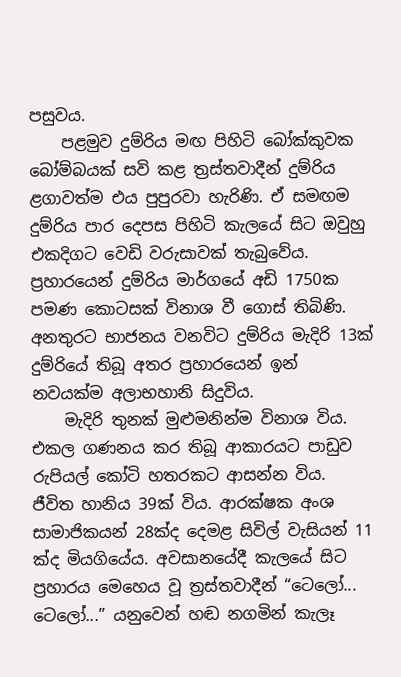පසුවය.
    පළමුව දුම්රිය මඟ පිහිටි බෝක්කුවක බෝම්බයක් සවි කළ ත්‍රස්තවාදීන් දුම්රිය ළගාවත්ම එය පුපුරවා හැරිණි. ඒ සමඟම දුම්රිය පාර දෙපස පිහිටි කැලයේ සිට ඔවුහු එකදිගට වෙඩි වරුසාවක් තැබුවේය. ප්‍රහාරයෙන් දුම්රිය මාර්ගයේ අඩි 1750ක පමණ කොටසක් විනාශ වී ගොස් තිබිණි. අනතුරට භාජනය වනවිට දුම්රිය මැදිරි 13ක් දුම්රියේ තිබූ අතර ප්‍රහාරයෙන් ඉන් නවයක්ම අලාභහානි සිදුවිය.
    මැදිරි තුනක් මුළුමනින්ම විනාශ විය. එකල ගණනය කර තිබූ ආකාරයට පාඩුව රුපියල් කෝටි හතරකට ආසන්න විය. ජීවිත හානිය 39ක් විය. ආරක්ෂක අංශ සාමාජිකයන් 28ක්ද දෙමළ සිවිල් වැසියන් 11 ක්ද මියගියේය. අවසානයේදී කැලයේ සිට ප්‍රහාරය මෙහෙය වූ ත්‍රස්තවාදීන් “ටෙලෝ... ටෙලෝ...” යනුවෙන් හඬ නගමින් කැලෑ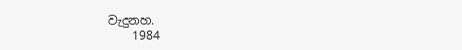වැදුනහ.
    1984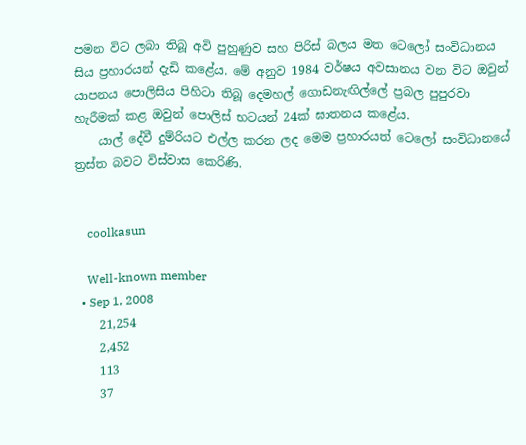පමන විට ලබා තිබූ අවි පුහුණුව සහ පිරිස් බලය මත ටෙලෝ සංවිධානය සිය ප්‍රහාරයන් දැඩි කළේය. මේ අනුව 1984 වර්ෂය අවසානය වන විට ඔවුන් යාපනය පොලිසිය පිහිටා තිබූ දෙමහල් ගොඩනැඟිල්ලේ ප්‍රබල පුපුරවා හැරීමක් කළ ඔවුන් පොලිස් භටයන් 24ක් ඝාතනය කළේය.
    යාල් දේවී දුම්රියට එල්ල කරන ලද මෙම ප්‍රහාරයත් ටෙලෝ සංවිධානයේ ත්‍රස්ත බවට විස්වාස කෙරිණි.


    coolkasun

    Well-known member
  • Sep 1, 2008
    21,254
    2,452
    113
    37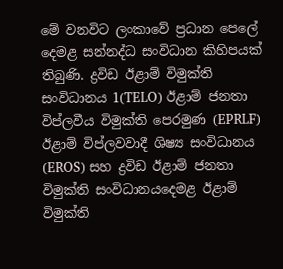මේ වනවිට ලංකාවේ ප්‍රධාන පෙලේ දෙමළ සන්නද්ධ සංවිධාන කිහිපයක් තිබුණි. ද්‍රවිඩ ඊළාම් විමුක්ති සංවිධානය 1(TELO) ඊළාම් ජනතා විප්ලවීය විමුක්ති පෙරමුණ (EPRLF) ඊළාම් විප්ලවවාදී ශිෂ්‍ය සංවිධානය (EROS) සහ ද්‍රවිඩ ඊළාම් ජනතා විමුක්ති සංවිධානයදෙමළ ඊළාම් විමුක්ති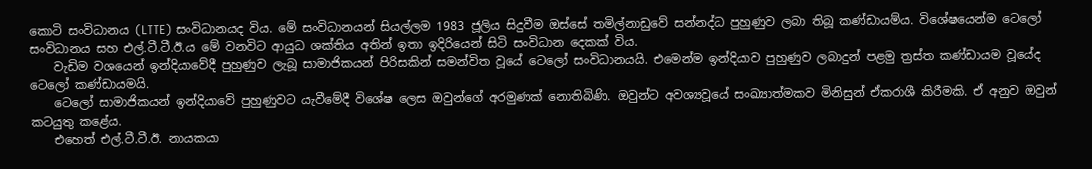කොටි සංවිධානය (LTTE) සංවිධානයද විය. මේ සංවිධානයන් සියල්ලම 1983 ජූලිය සිදුවීම ඔස්සේ තමිල්නාඩුවේ සන්නද්ධ පුහුණුව ලබා තිබූ කණ්ඩායම්ය. විශේෂයෙන්ම ටෙලෝ සංවිධානය සහ එල්.ටී.ටී.ඊ.ය මේ වනවිට ආයුධ ශක්තිය අතින් ඉතා ඉදිරියෙන් සිටි සංවිධාන දෙකක් විය.
    වැඩිම වශයෙන් ඉන්දියාවේදී පුහුණුව ලැබූ සාමාජිකයන් පිරිසකින් සමන්විත වූයේ ටෙලෝ සංවිධානයයි. එමෙන්ම ඉන්දියාව පුහුණුව ලබාදුන් පළමු ත්‍රස්ත කණ්ඩායම වූයේද ටෙලෝ කණ්ඩායමයි.
    ටෙලෝ සාමාජිකයන් ඉන්දියාවේ පුහුණුවට යැවීමේදී විශේෂ ලෙස ඔවුන්ගේ අරමුණක් නොතිබිණි. ඔවුන්ට අවශ්‍යවූයේ සංඛ්‍යාත්මකව මිනිසුන් ඒකරාශී කිරීමකි. ඒ අනුව ඔවුන් කටයුතු කළේය.
    එහෙත් එල්.ටී.ටී.ඊ. නායකයා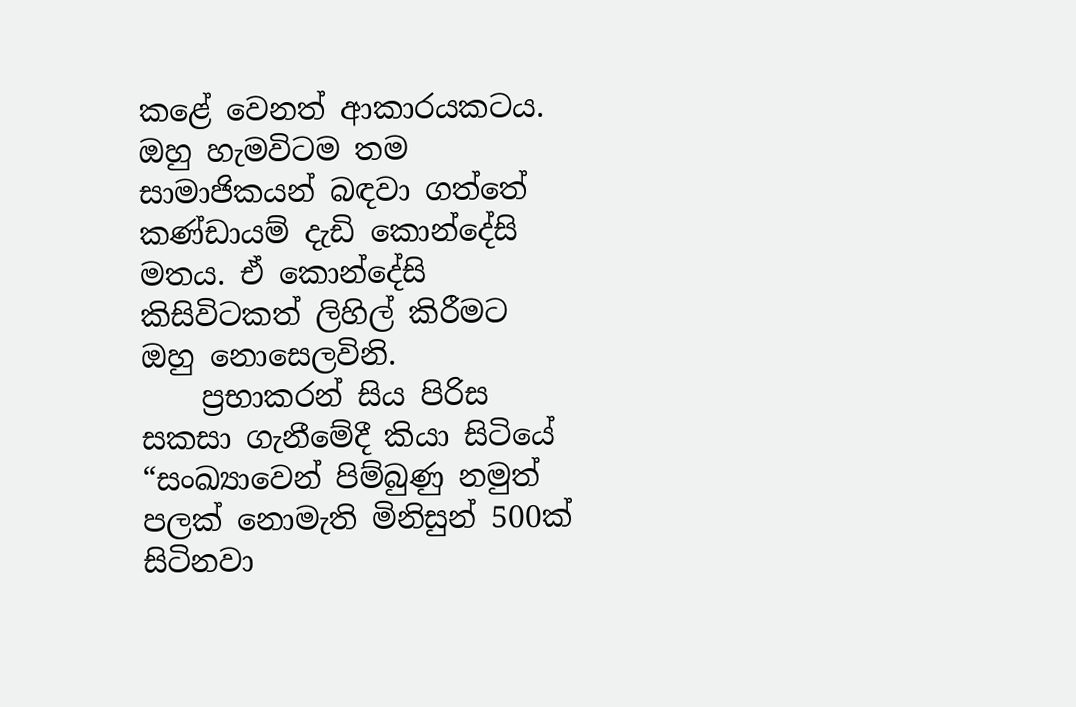කළේ වෙනත් ආකාරයකටය. ඔහු හැමවිටම තම සාමාජිකයන් බඳවා ගත්තේ කණ්ඩායම් දැඩි කොන්දේසි මතය. ඒ කොන්දේසි කිසිවිටකත් ලිහිල් කිරීමට ඔහු නොසෙලවිනි.
    ප්‍රභාකරන් සිය පිරිස සකසා ගැනීමේදී කියා සිටියේ “සංඛ්‍යාවෙන් පිම්බුණු නමුත් පලක් නොමැති මිනිසුන් 500ක් සිටිනවා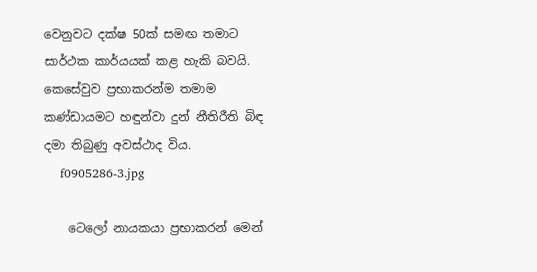වෙනුවට දක්ෂ 50ක් සමඟ තමාට සාර්ථක කාර්යයක් කළ හැකි බවයි. කෙසේවුව ප්‍රභාකරන්ම තමාම කණ්ඩායමට හඳුන්වා දුන් නීතිරීති බිඳ දමා තිබුණු අවස්ථාද විය.
    f0905286-3.jpg

    ටෙලෝ නායකයා ප්‍රභාකරන් මෙන්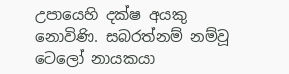උපායෙහි දක්ෂ අයකු නොවිණි. සබරත්නම් නම්වූ ටෙලෝ නායකයා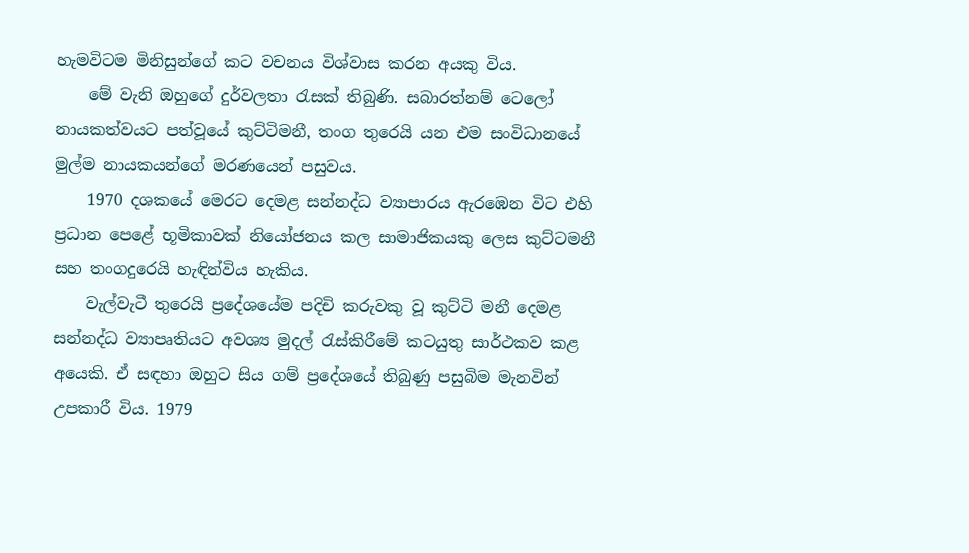හැමවිටම මිනිසුන්ගේ කට වචනය විශ්වාස කරන අයකු විය.
    මේ වැනි ඔහුගේ දුර්වලතා රැසක් තිබුණි. සබාරත්නම් ටෙලෝ නායකත්වයට පත්වූයේ කුට්ටිමනී, තංග තුරෙයි යන එම සංවිධානයේ මුල්ම නායකයන්ගේ මරණයෙන් පසුවය.
    1970 දශකයේ මෙරට දෙමළ සන්නද්ධ ව්‍යාපාරය ඇරඹෙන විට එහි ප්‍රධාන පෙළේ භූමිකාවක් නියෝජනය කල සාමාජිකයකු ලෙස කුට්ටමනී සහ තංගදුරෙයි හැඳින්විය හැකිය.
    වැල්වැටී තුරෙයි ප්‍රදේශයේම පදිචි කරුවකු වූ කුට්ටි මනී දෙමළ සන්නද්ධ ව්‍යාපෘතියට අවශ්‍ය මුදල් රැස්කිරීමේ කටයුතු සාර්ථකව කළ අයෙකි. ඒ සඳහා ඔහුට සිය ගම් ප්‍රදේශයේ තිබුණු පසුබිම මැනවින් උපකාරී විය. 1979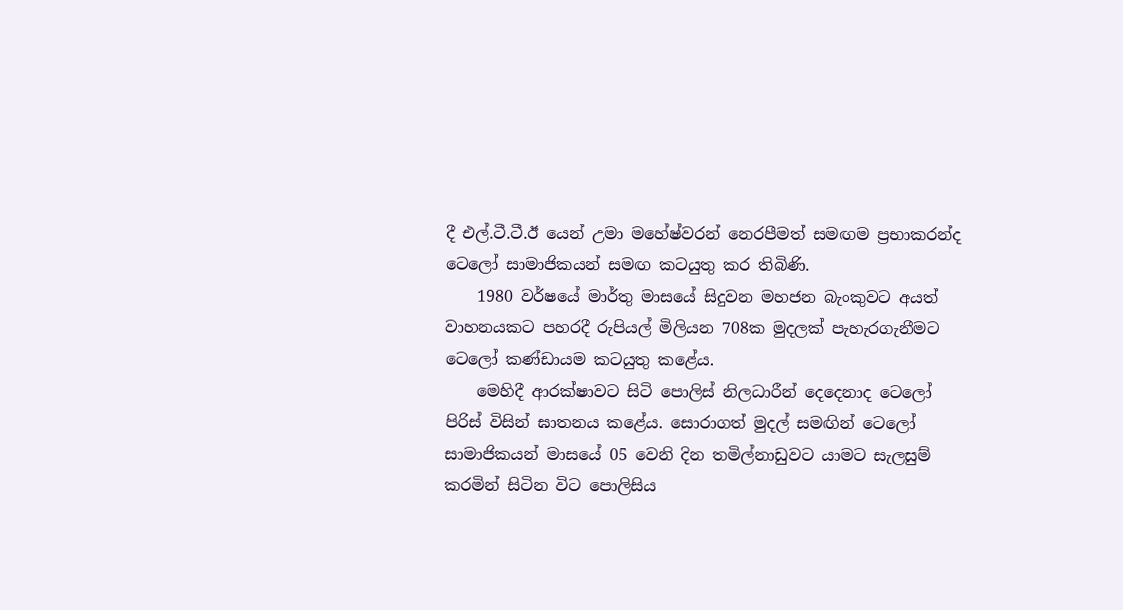දී එල්.ටී.ටී.ඊ යෙන් උමා මහේෂ්වරන් නෙරපීමත් සමඟම ප්‍රභාකරන්ද ටෙලෝ සාමාජිකයන් සමඟ කටයුතු කර තිබිණි.
    1980 වර්ෂයේ මාර්තු මාසයේ සිදුවන මහජන බැංකුවට අයත් වාහනයකට පහරදී රුපියල් මිලියන 708ක මුදලක් පැහැරගැනීමට ටෙලෝ කණ්ඩායම කටයුතු කළේය.
    මෙහිදී ආරක්ෂාවට සිටි පොලිස් නිලධාරීන් දෙදෙනාද ටෙලෝ පිරිස් විසින් ඝාතනය කළේය. සොරාගත් මුදල් සමඟින් ටෙලෝ සාමාජිකයන් මාසයේ 05 වෙනි දින තමිල්නාඩුවට යාමට සැලසුම් කරමින් සිටින විට පොලිසිය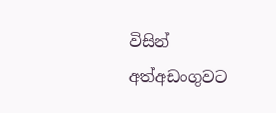විසින් අත්අඩංගුවට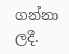ගන්නා ලදී.